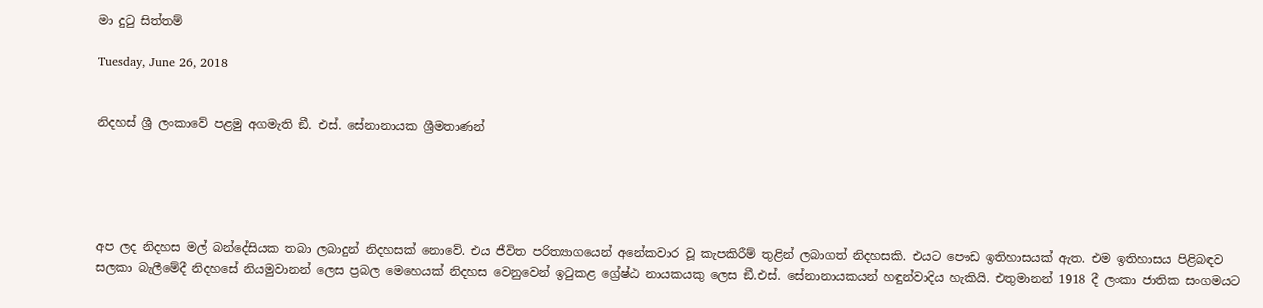මා දුටු සිත්තම්

Tuesday, June 26, 2018


නිදහස් ශ්‍රී ලංකාවේ පළමු අගමැති ඞී. එස්. සේනානායක ශ්‍රීමතාණන්





අප ලද නිදහස මල් බන්දේසියක තබා ලබාදුන් නිදහසක් නොවේ. එය ජීවිත පරිත්‍යාගයෙන් අනේකවාර වූ කැපකිරීම් තුළින් ලබාගත් නිදහසකි. එයට පෞඩ ඉතිහාසයක් ඇත. එම ඉතිහාසය පිළිබඳව සලකා බැලීමේදී නිදහසේ නියමුවානන් ලෙස ප්‍රබල මෙහෙයක් නිදහස වෙනුවෙන් ඉටුකළ ග්‍රේෂ්ඨ නායකයකු ලෙස ඞී.එස්. සේනානායකයන් හඳුන්වාදිය හැකියි. එතුමානන් 1918 දී ලංකා ජාතික සංගමයට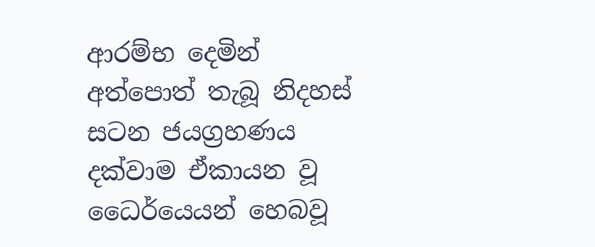ආරම්භ දෙමින් අත්පොත් තැබූ නිදහස් සටන ජයග්‍රහණය  දක්වාම ඒකායන වූ ධෛර්යෙයන් හෙබවූ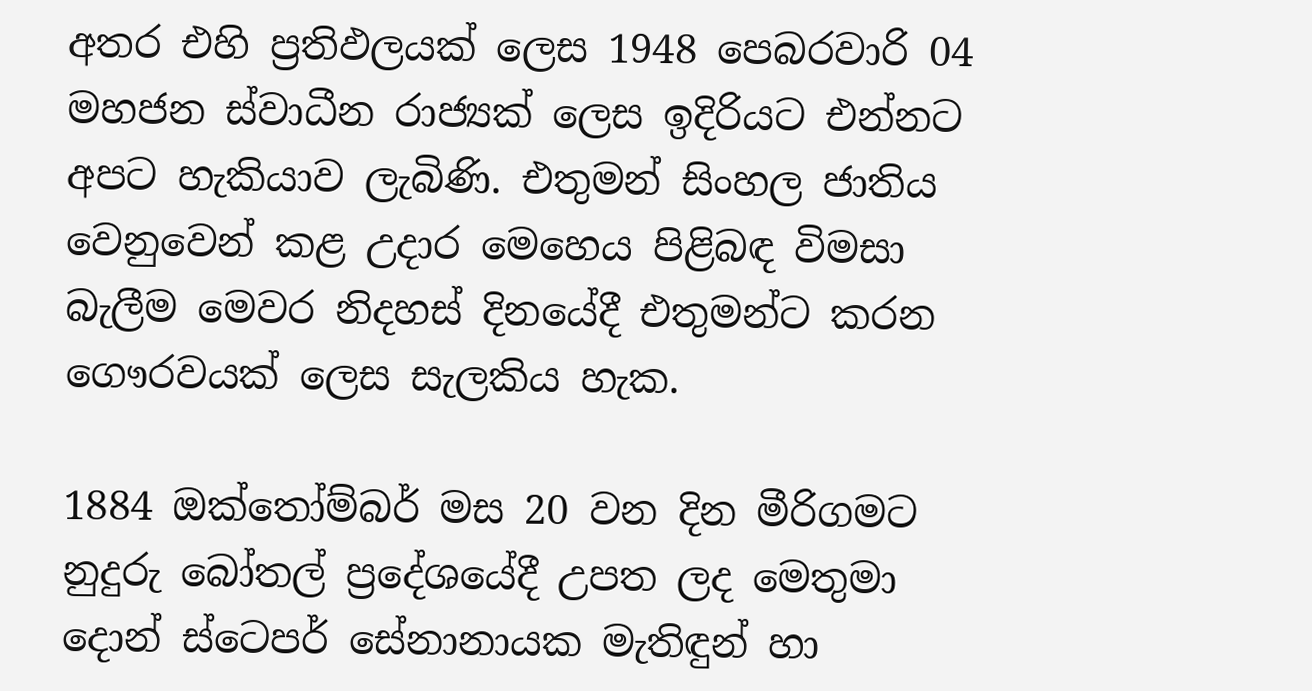අතර එහි ප්‍රතිඵලයක් ලෙස 1948 පෙබරවාරි 04 මහජන ස්වාධීන රාජ්‍යක් ලෙස ඉදිරියට එන්නට අපට හැකියාව ලැබිණි. එතුමන් සිංහල ජාතිය වෙනුවෙන් කළ උදාර මෙහෙය පිළිබඳ විමසා බැලීම මෙවර නිදහස් දිනයේදී එතුමන්ට කරන ගෞරවයක් ලෙස සැලකිය හැක.

1884 ඔක්තෝම්බර් මස 20 වන දින මීරිගමට නුදුරු බෝතල් ප්‍රදේශයේදී උපත ලද මෙතුමා දොන් ස්ටෙපර් සේනානායක මැතිඳුන් හා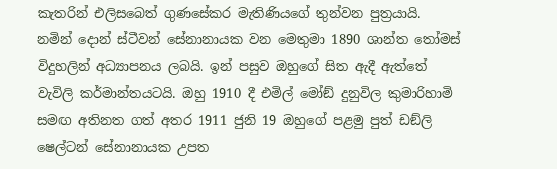කැතරින් එලිසබෙත් ගුණසේකර මැතිණියගේ තුන්වන පුත්‍රයායි. නමින් දොන් ස්ටීවන් සේනානායක වන මෙතුමා 1890 ශාන්ත තෝමස් විදුහලින් අධ්‍යාපනය ලබයි. ඉන් පසුව ඔහුගේ සිත ඇදී ඇත්තේ වැවිලි කර්මාන්තයටයි. ඔහු 1910 දී එමිල් මෝඞ් දුනුවිල කුමාරිහාමි සමඟ අතිනත ගත් අතර 1911 ජුනි 19 ඔහුගේ පළමු පුත් ඩඞ්ලි ෂෙල්ටන් සේනානායක උපත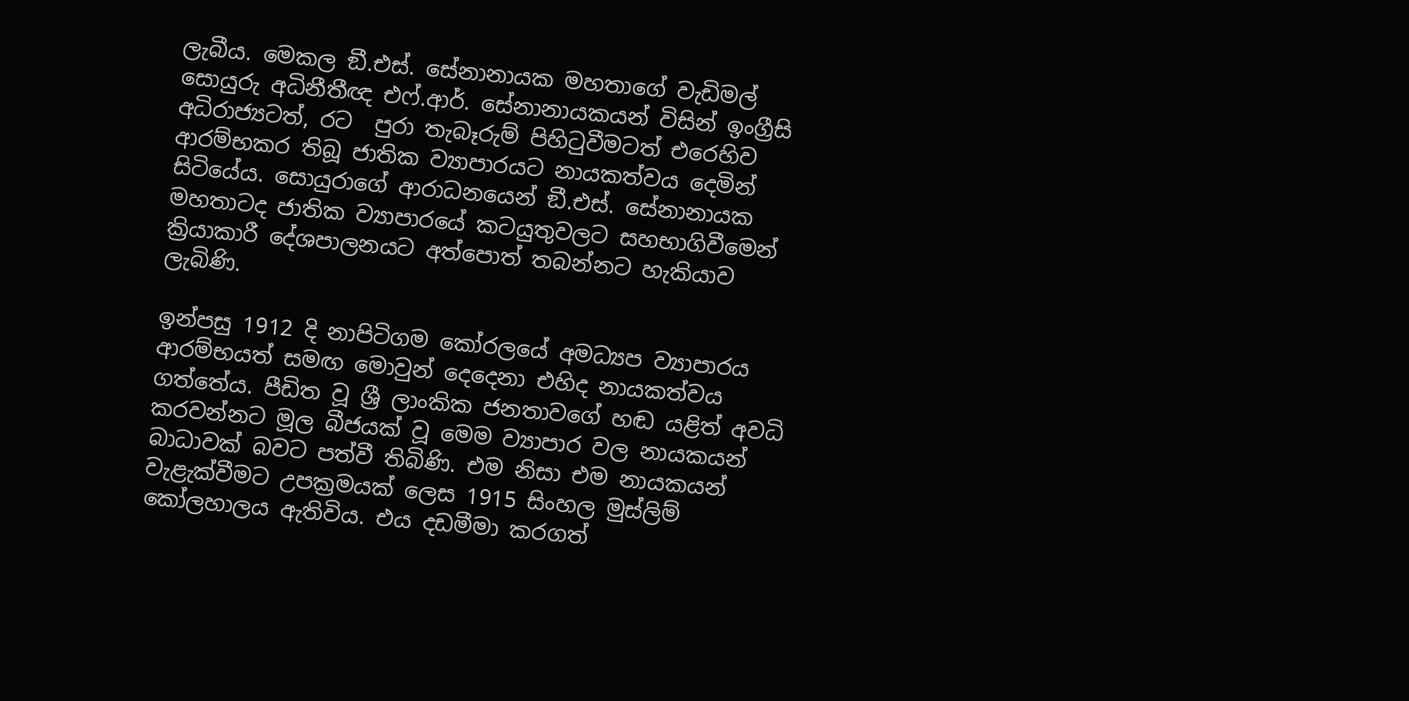ලැබීය. මෙකල ඞී.එස්. සේනානායක මහතාගේ වැඩිමල් සොයුරු අධිනීතීඥ එෆ්.ආර්. සේනානායකයන් විසින් ඉංග්‍රීසි අධිරාජ්‍යටත්, රට  පුරා තැබෑරුම් පිහිටුවීමටත් එරෙහිව ආරම්භකර තිබූ ජාතික ව්‍යාපාරයට නායකත්වය දෙමින් සිටියේය. සොයුරාගේ ආරාධනයෙන් ඞී.එස්. සේනානායක මහතාටද ජාතික ව්‍යාපාරයේ කටයුතුවලට සහභාගිවීමෙන් ක්‍රියාකාරී දේශපාලනයට අත්පොත් තබන්නට හැකියාව ලැබිණි.

ඉන්පසු 1912 දි නාපිටිගම කෝරලයේ අමධ්‍යප ව්‍යාපාරය ආරම්භයත් සමඟ මොවුන් දෙදෙනා එහිද නායකත්වය ගත්තේය. පීඩිත වූ ශ්‍රී ලාංකික ජනතාවගේ හඬ යළිත් අවධි කරවන්නට මූල බීජයක් වූ මෙම ව්‍යාපාර වල නායකයන් බාධාවක් බවට පත්වී තිබිණි. එම නිසා එම නායකයන් වැළැක්වීමට උපක්‍රමයක් ලෙස 1915 සිංහල මුස්ලිම් කෝලහාලය ඇතිවිය. එය දඩමීමා කරගත්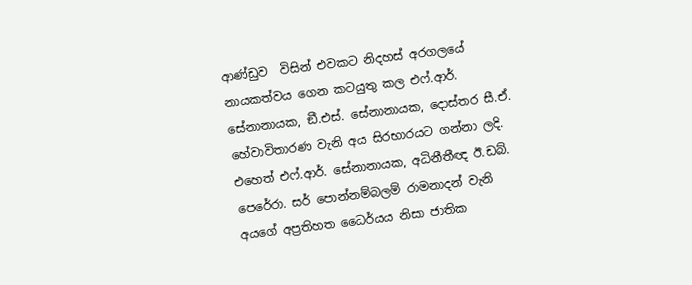ආණ්ඩුව  විසින් එවකට නිදහස් අරගලයේ නායකත්වය ගෙන කටයුතු කල එෆ්.ආර්. සේනානායක, ඞී.එස්. සේනානායක, දොස්තර සී.ඒ. හේවාවිතාරණ වැනි අය සිරභාරයට ගන්නා ලදි. එහෙත් එෆ්.ආර්. සේනානායක, අධිනීතීඥ ඊ.ඩබ්. පෙරේරා. සර් පොන්නම්බලම් රාමනාදන් වැනි අයගේ අප්‍රතිහත ධෛර්යය නිසා ජාතික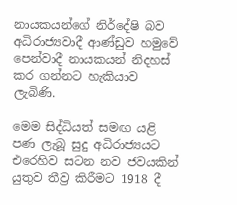නායකයන්ගේ නිර්දේෂි බව අධිරාජ්‍යවාදී ආණ්ඩුව හමුවේ පෙන්වාදී නායකයන් නිදහස් කර ගන්නට හැකියාව ලැබිණි.

මෙම සිද්ධියත් සමඟ යළි පණ ලැබූ සුදු අධිරාජ්‍යයට එරෙහිව සටන නව ජවයකින් යුතුව තීව්‍ර කිරීමට 1918 දී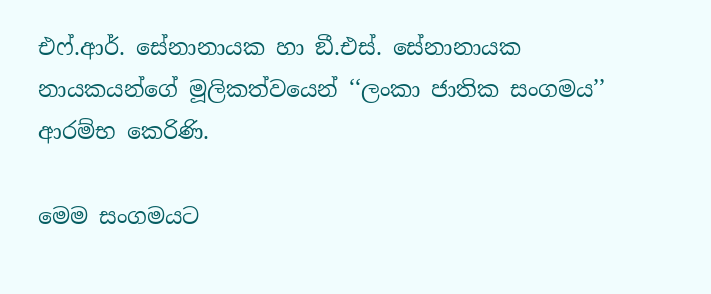එෆ්.ආර්. සේනානායක හා ඞී.එස්. සේනානායක නායකයන්ගේ මූලිකත්වයෙන් ‘‘ලංකා ජාතික සංගමය’’ ආරම්භ කෙරිණි.

මෙම සංගමයට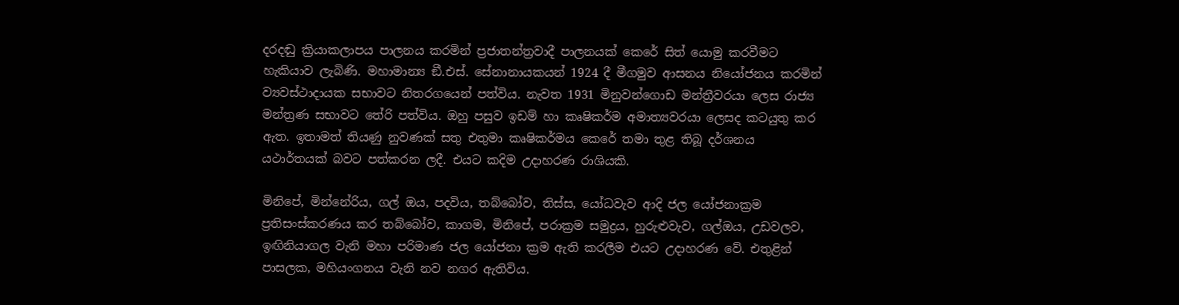දරදඬු ක්‍රියාකලාපය පාලනය කරමින් ප්‍රජාතන්ත්‍රවාදී පාලනයක් කෙරේ සිත් යොමු කරවීමට හැකියාව ලැබිණි. මහාමාන්‍ය ඞී.එස්. සේනානායකයන් 1924 දී මීගමුව ආසනය නියෝජනය කරමින් ව්‍යවස්ථාදායක සභාවට නිතරගයෙන් පත්විය. නැවත 1931 මිනුවන්ගොඩ මන්ත්‍රීවරයා ලෙස රාජ්‍ය මන්ත්‍රණ සභාවට තේරි පත්විය. ඔහු පසුව ඉඩම් හා කෘෂිකර්ම අමාත්‍යවරයා ලෙසද කටයුතු කර ඇත. ඉතාමත් තියණු නුවණක් සතු එතුමා කෘෂිකර්මය කෙරේ තමා තුළ තිබූ දර්ශනය යථාර්තයක් බවට පත්කරන ලදී. එයට කදිම උදාහරණ රාශියකි.

මිනිපේ, මින්නේරිය, ගල් ඔය, පදවිය, තබ්බෝව, තිස්ස, යෝධවැව ආදි ජල යෝජනාක්‍රම ප්‍රතිසංස්කරණය කර තබ්බෝව, කාගම, මිනිපේ, පරාක්‍රම සමුද්‍රය, හුරුළුවැව, ගල්ඔය, උඩවලව, ඉඟිනියාගල වැනි මහා පරිමාණ ජල යෝජනා ක්‍රම ඇති කරලීම එයට උදාහරණ වේ. එතුළින් පාසලක, මහියංගනය වැනි නව නගර ඇතිවිය.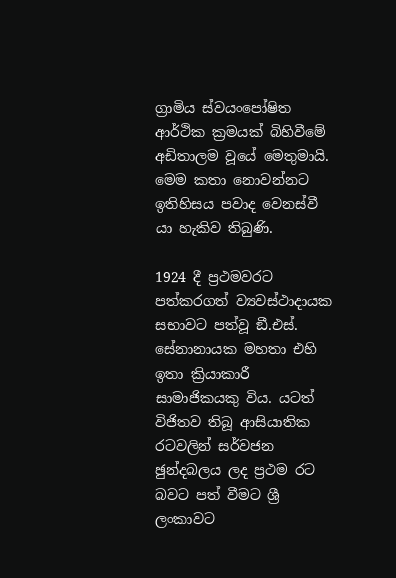ග්‍රාමිය ස්වයංපෝෂිත ආර්ථික ක්‍රමයක් බිහිවීමේ අඩිතාලම වූයේ මෙතුමායි. මෙම කතා නොවන්නට ඉතිහිසය පවාද වෙනස්වී යා හැකිව තිබුණි.

1924 දී ප්‍රථමවරට පත්කරගත් ව්‍යවස්ථාදායක සභාවට පත්වූ ඞී.එස්. සේනානායක මහතා එහි ඉතා ක්‍රියාකාරී සාමාජිකයකු විය. යටත් විජිතව තිබූ ආසියාතික රටවලින් සර්වජන ඡුන්දබලය ලද ප්‍රථම රට බවට පත් වීමට ශ්‍රී ලංකාවට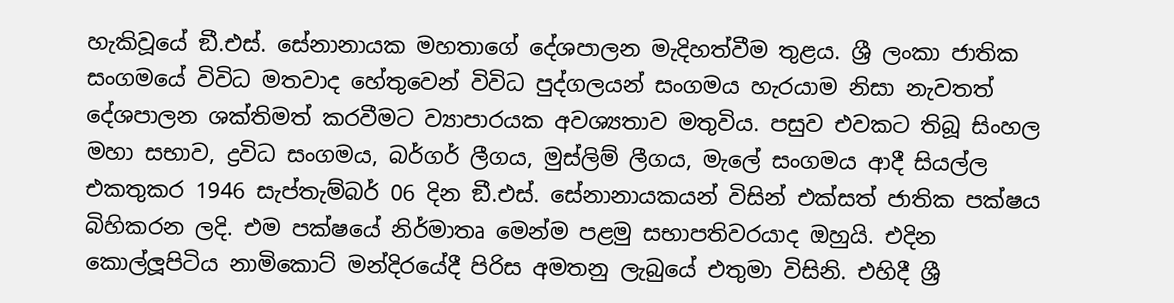හැකිවූයේ ඞී.එස්. සේනානායක මහතාගේ දේශපාලන මැදිහත්වීම තුළය. ශ්‍රී ලංකා ජාතික සංගමයේ විවිධ මතවාද හේතුවෙන් විවිධ පුද්ගලයන් සංගමය හැරයාම නිසා නැවතත් දේශපාලන ශක්තිමත් කරවීමට ව්‍යාපාරයක අවශ්‍යතාව මතුවිය. පසුව එවකට තිබූ සිංහල මහා සභාව, ද්‍රවිධ සංගමය, බර්ගර් ලීගය, මුස්ලිම් ලීගය, මැලේ සංගමය ආදී සියල්ල එකතුකර 1946 සැප්තැම්බර් 06 දින ඞී.එස්. සේනානායකයන් විසින් එක්සත් ජාතික පක්ෂය බිහිකරන ලදි. එම පක්ෂයේ නිර්මාතෘ මෙන්ම පළමු සභාපතිවරයාද ඔහුයි. එදින කොල්ලූපිටිය නාමිකොට් මන්දිරයේදී පිරිස අමතනු ලැබුයේ එතුමා විසිනි. එහිදී ශ්‍රී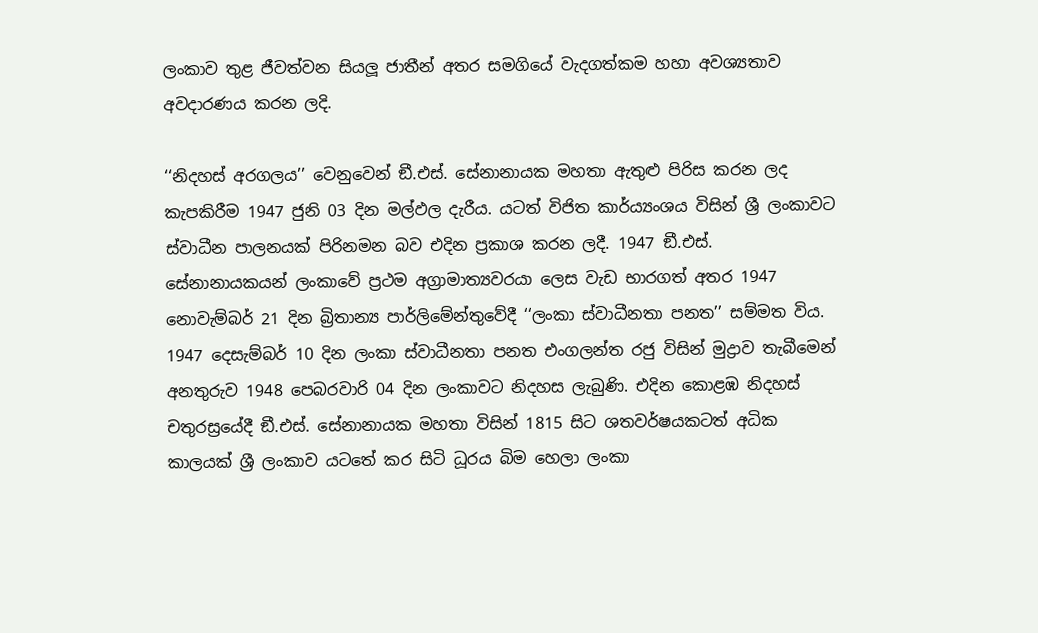ලංකාව තුළ ජීවත්වන සියලූ ජාතීන් අතර සමගියේ වැදගත්කම හහා අවශ්‍යතාව අවදාරණය කරන ලදි.

‘‘නිදහස් අරගලය’’ වෙනුවෙන් ඞී.එස්. සේනානායක මහතා ඇතුළු පිරිස කරන ලද කැපකිරීම 1947 ජුනි 03 දින මල්ඵල දැරීය. යටත් විජිත කාර්ය්‍යංශය විසින් ශ්‍රී ලංකාවට ස්වාධීන පාලනයක් පිරිනමන බව එදින ප්‍රකාශ කරන ලදී. 1947 ඞී.එස්. සේනානායකයන් ලංකාවේ ප්‍රථම අග්‍රාමාත්‍යවරයා ලෙස වැඩ භාරගත් අතර 1947 නොවැම්බර් 21 දින බ්‍රිතාන්‍ය පාර්ලිමේන්තුවේදී ‘‘ලංකා ස්වාධීනතා පනත’’ සම්මත විය. 1947 දෙසැම්බර් 10 දින ලංකා ස්වාධීනතා පනත එංගලන්ත රජු විසින් මුද්‍රාව තැබීමෙන් අනතුරුව 1948 පෙබරවාරි 04 දින ලංකාවට නිදහස ලැබුණි. එදින කොළඹ නිදහස් චතුරස්‍රයේදී ඞී.එස්. සේනානායක මහතා විසින් 1815 සිට ශතවර්ෂයකටත් අධික කාලයක් ශ්‍රී ලංකාව යටතේ කර සිටි ධූරය බිම හෙලා ලංකා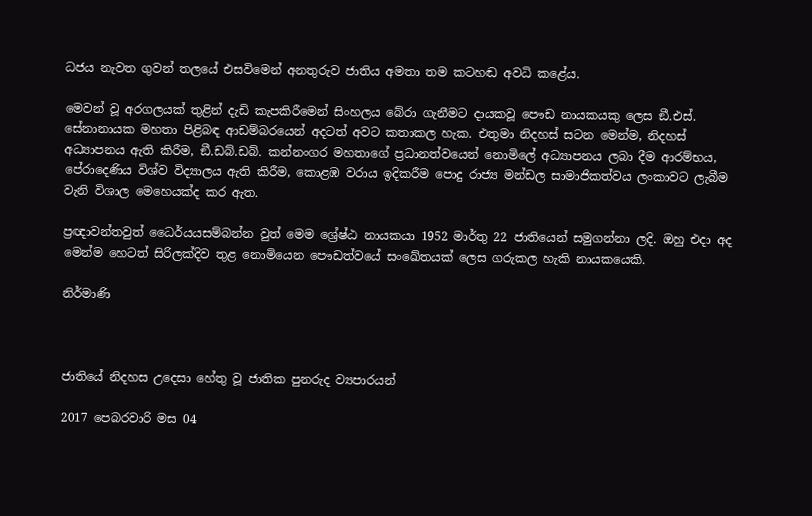ධජය නැවත ගුවන් තලයේ එසවිමෙන් අනතුරුව ජාතිය අමතා තම කටහඬ අවධි කළේය.

මෙවන් වූ අරගලයක් තුළින් දැඩි කැපකිරීමෙන් සිංහලය බේරා ගැනීමට දායකවූ පෞඩ නායකයකු ලෙස ඞී.එස්. සේනානායක මහතා පිළිබඳ ආඩම්බරයෙන් අදටත් අවට කතාකල හැක. එතුමා නිදහස් සටන මෙන්ම, නිදහස් අධ්‍යාපනය ඇති කිරීම, ඞී.ඩබ්.ඩබ්. කන්නංගර මහතාගේ ප්‍රධානත්වයෙන් නොමිලේ අධ්‍යාපනය ලබා දීම ආරම්භය, පේරාදෙණිය විශ්ව විද්‍යාලය ඇති කිරීම, කොළඹ වරාය ඉදිකරීම පොදු රාජ්‍ය මන්ඩල සාමාජිකත්වය ලංකාවට ලැබීම වැනි විශාල මෙහෙයක්ද කර ඇත.

ප්‍රඥාවන්තවුත් ධෛර්යයසම්බන්න වුත් මෙම ශ්‍රේෂ්ඨ නායකයා 1952 මාර්තු 22 ජාතියෙන් සමුගන්නා ලදි. ඔහු එදා අද මෙන්ම හෙටත් සිරිලක්දිව තුළ නොමියෙන පෞඩත්වයේ සංඛේතයක් ලෙස ගරුකල හැකි නායකයෙකි.

නිර්මාණි



ජාතියේ නිදහස උදෙසා හේතු වූ ජාතික පුනරුද ව්‍යපාරයන්

2017 පෙබරවාරි මස 04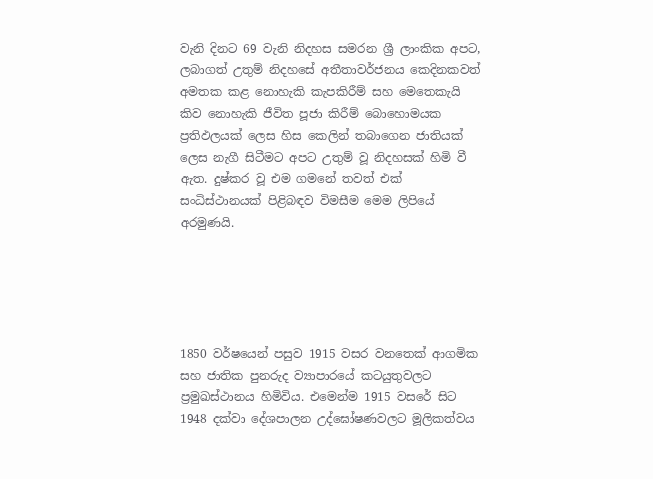වැනි දිනට 69 වැනි නිදහස සමරන ශ්‍රී ලාංකික අපට, ලබාගත් උතුම් නිදහසේ අතීතාවර්ජනය කෙදිනකවත් අමතක කළ නොහැකි කැපකිරීම් සහ මෙතෙකැයි කිව නොහැකි ජීවිත පූජා කිරීම් බොහොමයක ප්‍රතිඵලයක් ලෙස හිස කෙලින් තබාගෙන ජාතියක් ලෙස නැගී සිටීමට අපට උතුම් වූ නිදහසක් හිමි වී ඇත. දුෂ්කර වූ එම ගමනේ තවත් එක් සංධිස්ථානයක් පිළිබඳව විමසීම මෙම ලිපියේ අරමුණයි.





1850 වර්ෂයෙන් පසුව 1915 වසර වනතෙක් ආගමික සහ ජාතික පුනරුද ව්‍යාපාරයේ කටයුතුවලට ප්‍රමුඛස්ථානය හිමිවිය. එමෙන්ම 1915 වසරේ සිට 1948 දක්වා දේශපාලන උද්ඝෝෂණවලට මූලිකත්වය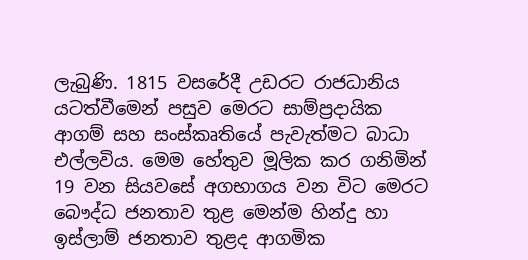ලැබුණි. 1815 වසරේදී උඩරට රාජධානිය යටත්වීමෙන් පසුව මෙරට සාම්ප්‍රදායික ආගම් සහ සංස්කෘතියේ පැවැත්මට බාධා එල්ලවිය. මෙම හේතුව මූලික කර ගනිමින් 19 වන සියවසේ අගභාගය වන විට මෙරට බෞද්ධ ජනතාව තුළ මෙන්ම හින්දු හා ඉස්ලාම් ජනතාව තුළද ආගමික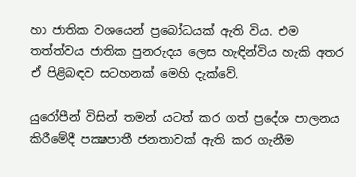හා ජාතික වශයෙන් ප්‍රබෝධයක් ඇති විය. එම තත්ත්වය ජාතික පුනරුදය ලෙස හැඳින්විය හැකි අතර ඒ පිළිබඳව සටහනක් මෙහි දැක්වේ.

යුරෝපීන් විසින් තමන් යටත් කර ගත් ප්‍රදේශ පාලනය කිරීමේදී පක්‍ෂපාතී ජනතාවක් ඇති කර ගැනීම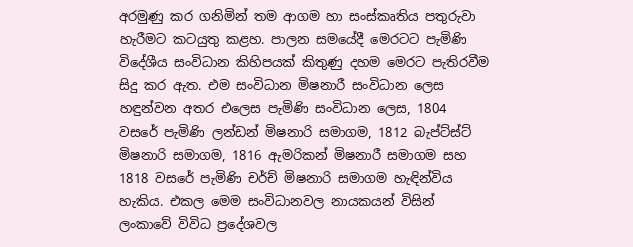අරමුණු කර ගනිමින් තම ආගම හා සංස්කෘතිය පතුරුවා හැරීමට කටයුතු කළහ. පාලන සමයේදී මෙරටට පැමිණි විදේශීය සංවිධාන කිහිපයක් කිතුණු දහම මෙරට පැතිරවීම සිදු කර ඇත. එම සංවිධාන මිෂනාරී සංවිධාන ලෙස හඳුන්වන අතර එලෙස පැමිණි සංවිධාන ලෙස, 1804 වසරේ පැමිණි ලන්ඩන් මිෂනාරි සමාගම, 1812 බැප්ට්ස්ට් මිෂනාරි සමාගම, 1816 ඇමරිකන් මිෂනාරී සමාගම සහ 1818 වසරේ පැමිණි චර්ච් මිෂනාරි සමාගම හැඳින්විය හැකිය. එකල මෙම සංවිධානවල නායකයන් විසින් ලංකාවේ විවිධ ප්‍රදේශවල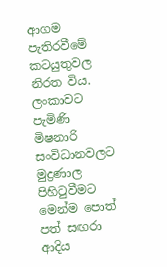ආගම පැතිරවීමේ කටයුතුවල නිරත විය. ලංකාවට පැමිණි මිෂනාරි සංවිධානවලට මුද්‍රණාල පිහිටුවීමට මෙන්ම පොත් පත් සඟරා ආදිය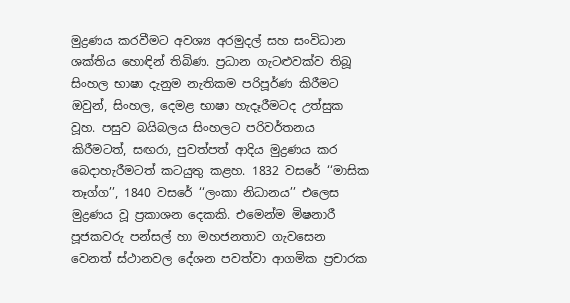මුද්‍රණය කරවීමට අවශ්‍ය අරමුදල් සහ සංවිධාන ශක්තිය හොඳින් තිබිණ. ප්‍රධාන ගැටළුවක්ව තිබූ සිංහල භාෂා දැනුම නැතිකම පරිපූර්ණ කිරීමට ඔවුන්, සිංහල, දෙමළ භාෂා හැදෑරීමටද උත්සුක වූහ. පසුව බයිබලය සිංහලට පරිවර්තනය කිරීමටත්, සඟරා, පුවත්පත් ආදිය මුද්‍රණය කර බෙදාහැරීමටත් කටයුතු කළහ. 1832 වසරේ ‘‘මාසික තෑග්ග’’, 1840 වසරේ ‘‘ලංකා නිධානය’’ එලෙස මුද්‍රණය වූ ප්‍රකාශන දෙකකි. එමෙන්ම මිෂනාරී පූජකවරු පන්සල් හා මහජනතාව ගැවසෙන වෙනත් ස්ථානවල දේශන පවත්වා ආගමික ප්‍රචාරක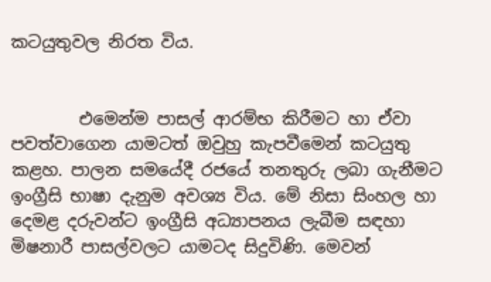කටයුතුවල නිරත විය.


        එමෙන්ම පාසල් ආරම්භ කිරීමට හා ඒවා පවත්වාගෙන යාමටත් ඔවුහු කැපවීමෙන් කටයුතු කළහ. පාලන සමයේදී රජයේ තනතුරු ලබා ගැනීමට ඉංග්‍රීසි භාෂා දැනුම අවශ්‍ය විය. මේ නිසා සිංහල හා දෙමළ දරුවන්ට ඉංග්‍රීසි අධ්‍යාපනය ලැබීම සඳහා මිෂනාරී පාසල්වලට යාමටද සිදුවිණි. මෙවන්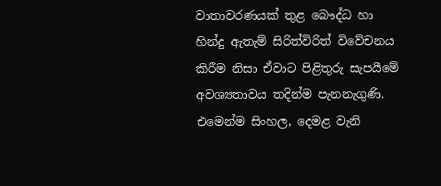වාතාවරණයක් තුළ බෞද්ධ හා හින්දු ඇතැම් සිරිත්විරිත් විවේචනය කිරීම නිසා ඒවාට පිළිතුරු සැපයීමේ අවශ්‍යතාවය තදින්ම පැනනැගුණි. එමෙන්ම සිංහල, දෙමළ වැනි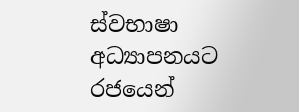ස්වභාෂා අධ්‍යාපනයට රජයෙන්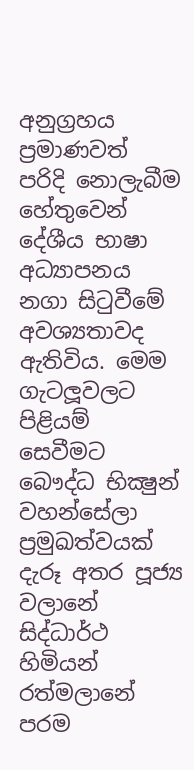අනුග්‍රහය ප්‍රමාණවත් පරිදි නොලැබීම හේතුවෙන් දේශීය භාෂා අධ්‍යාපනය නගා සිටුවීමේ අවශ්‍යතාවද ඇතිවිය. මෙම ගැටලූවලට පිළියම් සෙවීමට බෞද්ධ භික්‍ෂුන් වහන්සේලා ප්‍රමුඛත්වයක් දැරූ අතර පූජ්‍ය වලානේ සිද්ධාර්ථ හිමියන් රත්මලානේ පරම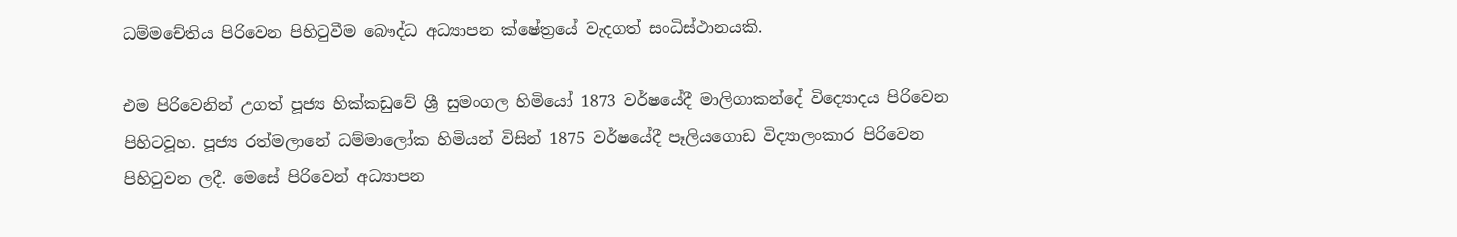ධම්මචේතිය පිරිවෙන පිහිටුවීම බෞද්ධ අධ්‍යාපන ක්ෂේත්‍රයේ වැදගත් සංධිස්ථානයකි.

එම පිරිවෙනින් උගත් පූජ්‍ය හික්කඩුවේ ශ්‍රී සුමංගල හිමියෝ 1873 වර්ෂයේදී මාලිගාකන්දේ විද්‍යොදය පිරිවෙන පිහිටවූහ. පූජ්‍ය රත්මලානේ ධම්මාලෝක හිමියන් විසින් 1875 වර්ෂයේදී පෑලියගොඩ විද්‍යාලංකාර පිරිවෙන පිහිටුවන ලදී. මෙසේ පිරිවෙන් අධ්‍යාපන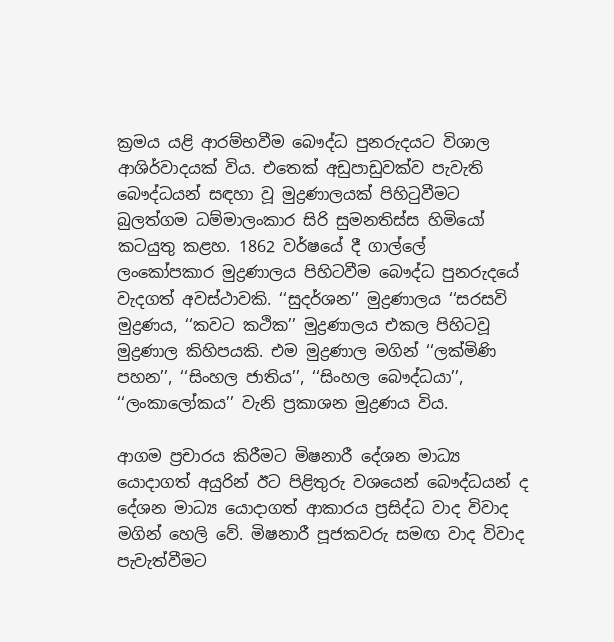ක්‍රමය යළි ආරම්භවීම බෞද්ධ පුනරුදයට විශාල ආශිර්වාදයක් විය. එතෙක් අඩුපාඩුවක්ව පැවැති බෞද්ධයන් සඳහා වූ මුද්‍රණාලයක් පිහිටුවීමට බුලත්ගම ධම්මාලංකාර සිරි සුමනතිස්ස හිමියෝ කටයුතු කළහ. 1862 වර්ෂයේ දී ගාල්ලේ ලංකෝපකාර මුද්‍රණාලය පිහිටවීම බෞද්ධ පුනරුදයේ වැදගත් අවස්ථාවකි. ‘‘සුදර්ශන’’ මුද්‍රණාලය ‘‘සරසවි මුද්‍රණය, ‘‘කවට කථික’’ මුද්‍රණාලය එකල පිහිටවූ මුද්‍රණාල කිහිපයකි. එම මුද්‍රණාල මගින් ‘‘ලක්මිණි පහන’’, ‘‘සිංහල ජාතිය’’, ‘‘සිංහල බෞද්ධයා’’, ‘‘ලංකාලෝකය’’ වැනි ප්‍රකාශන මුද්‍රණය විය.

ආගම ප්‍රචාරය කිරීමට මිෂනාරී දේශන මාධ්‍ය යොදාගත් අයුරින් ඊට පිළිතුරු වශයෙන් බෞද්ධයන් ද දේශන මාධ්‍ය යොදාගත් ආකාරය ප්‍රසිද්ධ වාද විවාද මගින් හෙලි වේ. මිෂනාරී පූජකවරු සමඟ වාද විවාද පැවැත්වීමට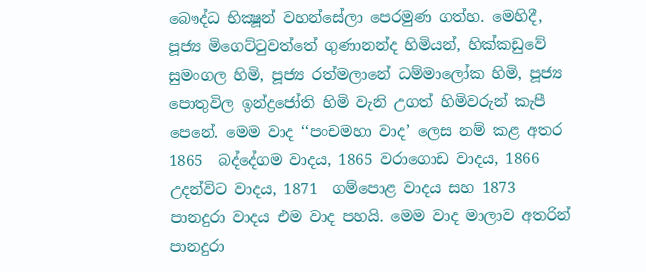බෞද්ධ භික්‍ෂූන් වහන්සේලා පෙරමුණ ගත්හ. මෙහිදී, පූජ්‍ය මිගෙට්ටුවත්තේ ගුණානන්ද හිමියන්, හික්කඩුවේ සුමංගල හිමි, පූජ්‍ය රත්මලානේ ධම්මාලෝක හිමි, පූජ්‍ය පොතුවිල ඉන්ද්‍රජෝති හිමි වැනි උගත් හිමිවරුන් කැපී පෙනේ. මෙම වාද ‘‘පංචමහා වාද’ ලෙස නම් කළ අතර 1865  බද්දේගම වාදය, 1865 වරාගොඩ වාදය, 1866 උදන්විට වාදය, 1871  ගම්පොළ වාදය සහ 1873 පානදුරා වාදය එම වාද පහයි. මෙම වාද මාලාව අතරින් පානදුරා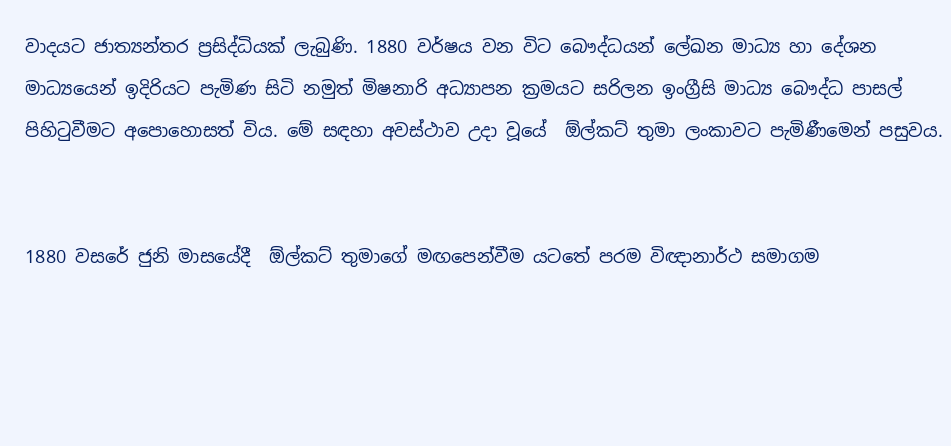වාදයට ජාත්‍යන්තර ප්‍රසිද්ධියක් ලැබුණි. 1880 වර්ෂය වන විට බෞද්ධයන් ලේඛන මාධ්‍ය හා දේශන මාධ්‍යයෙන් ඉදිරියට පැමිණ සිටි නමුත් මිෂනාරි අධ්‍යාපන ක්‍රමයට සරිලන ඉංග්‍රීසි මාධ්‍ය බෞද්ධ පාසල් පිහිටුවීමට අපොහොසත් විය. මේ සඳහා අවස්ථාව උදා වූයේ  ඕල්කට් තුමා ලංකාවට පැමිණීමෙන් පසුවය.


1880 වසරේ ජුනි මාසයේදී  ඕල්කට් තුමාගේ මඟපෙන්වීම යටතේ පරම විඥානාර්ථ සමාගම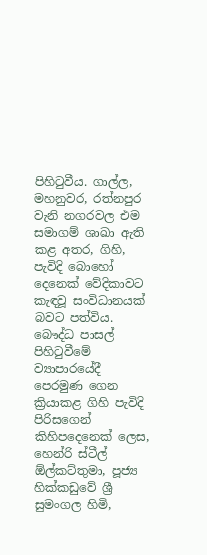පිහිටුවීය. ගාල්ල, මහනුවර, රත්නපුර වැනි නගරවල එම සමාගම් ශාඛා ඇති කළ අතර, ගිහි, පැවිදි බොහෝ දෙනෙක් වේදිකාවට කැඳවූ සංවිධානයක් බවට පත්විය. බෞද්ධ පාසල් පිහිටුවීමේ ව්‍යාපාරයේදී පෙරමුණ ගෙන ක්‍රියාකළ ගිහි පැවිදි පිරිසගෙන් කිහිපදෙනෙක් ලෙස, හෙන්රි ස්ටීල්  ඕල්කට්තුමා, පූජ්‍ය හික්කඩුවේ ශ්‍රී සුමංගල හිමි,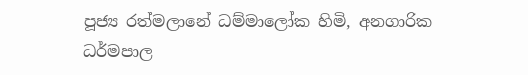පූජ්‍ය රත්මලානේ ධම්මාලෝක හිමි, අනගාරික ධර්මපාල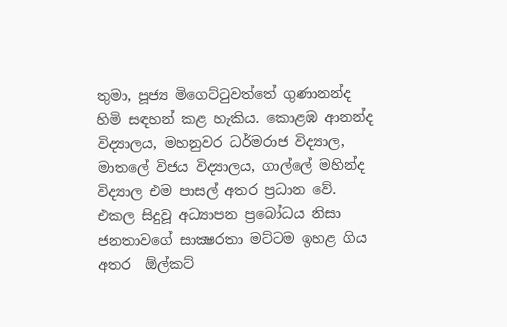තුමා, පූජ්‍ය මිගෙට්ටුවත්තේ ගුණානන්ද හිමි සඳහන් කළ හැකිය. කොළඹ ආනන්ද විද්‍යාලය, මහනුවර ධර්මරාජ විද්‍යාල, මාතලේ විජය විද්‍යාලය, ගාල්ලේ මහින්ද විද්‍යාල එම පාසල් අතර ප්‍රධාන වේ. එකල සිදුවූ අධ්‍යාපන ප්‍රබෝධය නිසා ජනතාවගේ සාක්‍ෂරතා මට්ටම ඉහළ ගිය අතර  ඕල්කට්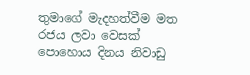තුමාගේ මැදහත්වීම මත රජය ලවා වෙසක් පොහොය දිනය නිවාඩු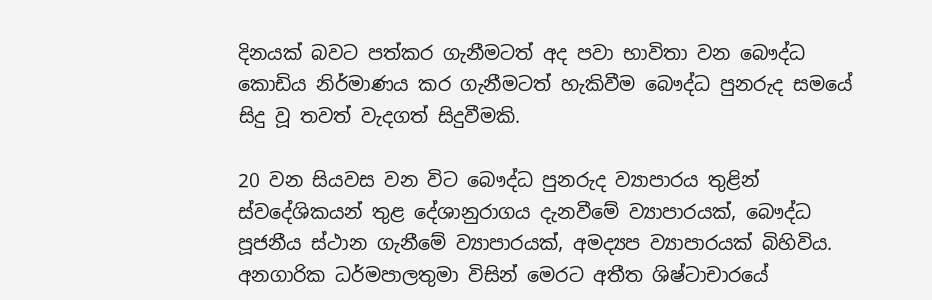දිනයක් බවට පත්කර ගැනීමටත් අද පවා භාවිතා වන බෞද්ධ කොඩිය නිර්මාණය කර ගැනීමටත් හැකිවීම බෞද්ධ පුනරුද සමයේ සිදු වූ තවත් වැදගත් සිදුවීමකි.

20 වන සියවස වන විට බෞද්ධ පුනරුද ව්‍යාපාරය තුළින් ස්වදේශිකයන් තුළ දේශානුරාගය දැනවීමේ ව්‍යාපාරයක්, බෞද්ධ පූජනීය ස්ථාන ගැනීමේ ව්‍යාපාරයක්, අමද්‍යප ව්‍යාපාරයක් බිහිවිය. අනගාරික ධර්මපාලතුමා විසින් මෙරට අතීත ශිෂ්ටාචාරයේ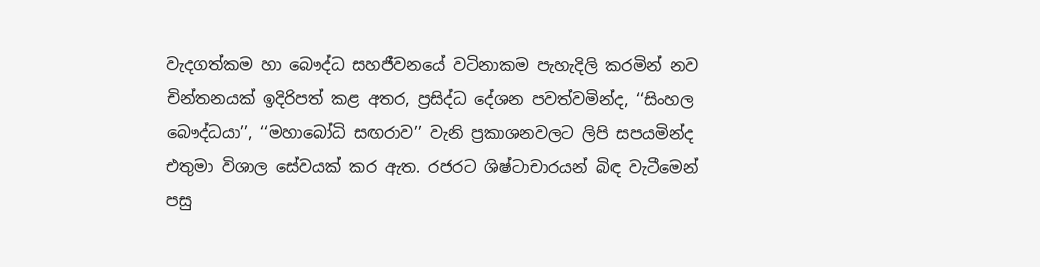වැදගත්කම හා බෞද්ධ සහජීවනයේ වටිනාකම පැහැදිලි කරමින් නව චින්තනයක් ඉදිරිපත් කළ අතර, ප්‍රසිද්ධ දේශන පවත්වමින්ද, ‘‘සිංහල බෞද්ධයා’’, ‘‘මහාබෝධි සඟරාව’’ වැනි ප්‍රකාශනවලට ලිපි සපයමින්ද එතුමා විශාල සේවයක් කර ඇත. රජරට ශිෂ්ටාචාරයන් බිඳ වැටීමෙන් පසු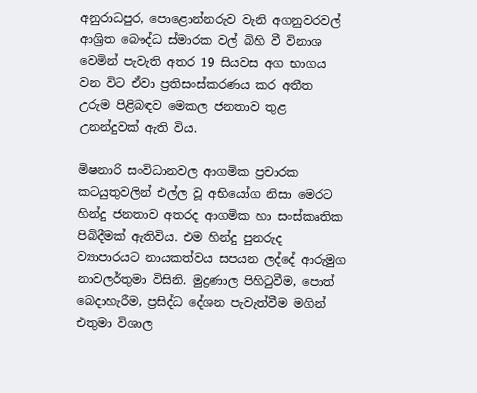අනුරාධපුර, පොළොන්නරුව වැනි අගනුවරවල් ආශ්‍රිත බෞද්ධ ස්මාරක වල් බිහි වී විනාශ වෙමින් පැවැති අතර 19 සියවස අග භාගය වන විට ඒවා ප්‍රතිසංස්කරණය කර අතීත උරුම පිළිබඳව මෙකල ජනතාව තුළ උනන්දුවක් ඇති විය.

මිෂනාරි සංවිධානවල ආගමික ප්‍රචාරක කටයුතුවලින් එල්ල වූ අභියෝග නිසා මෙරට හින්දු ජනතාව අතරද ආගමික හා සංස්කෘතික පිබිදීමක් ඇතිවිය. එම හින්දු පුනරුද ව්‍යාපාරයට නායකත්වය සපයන ලද්දේ ආරුමුග නාවලර්තුමා විසිනි. මුද්‍රණාල පිහිටුවීම, පොත් බෙදාහැරීම, ප්‍රසිද්ධ දේශන පැවැත්වීම මගින් එතුමා විශාල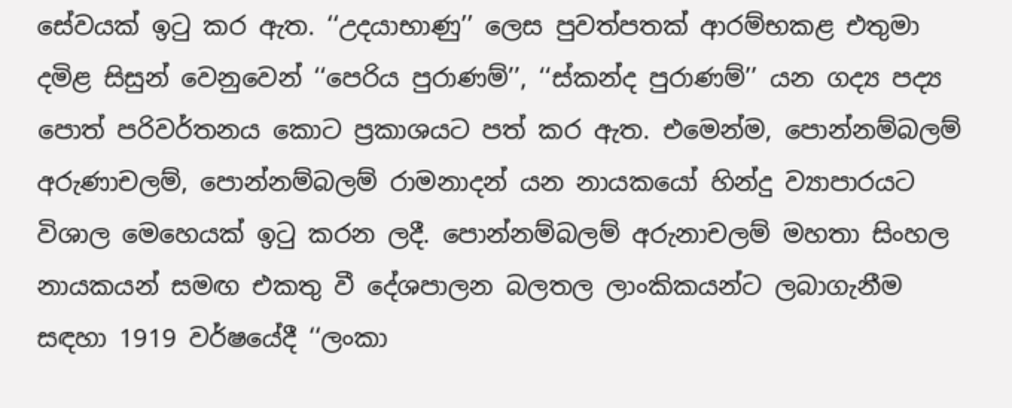සේවයක් ඉටු කර ඇත. ‘‘උදයාභාණු’’ ලෙස පුවත්පතක් ආරම්භකළ එතුමා දමිළ සිසුන් වෙනුවෙන් ‘‘පෙරිය පුරාණම්’’, ‘‘ස්කන්ද පුරාණම්’’ යන ගද්‍ය පද්‍ය පොත් පරිවර්තනය කොට ප්‍රකාශයට පත් කර ඇත. එමෙන්ම, පොන්නම්බලම් අරුණාචලම්, පොන්නම්බලම් රාමනාදන් යන නායකයෝ හින්දු ව්‍යාපාරයට විශාල මෙහෙයක් ඉටු කරන ලදී. පොන්නම්බලම් අරුනාචලම් මහතා සිංහල නායකයන් සමඟ එකතු වී දේශපාලන බලතල ලාංකිකයන්ට ලබාගැනීම සඳහා 1919 වර්ෂයේදී ‘‘ලංකා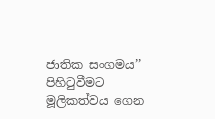ජාතික සංගමය’’ පිහිටුවීමට මූලිකත්වය ගෙන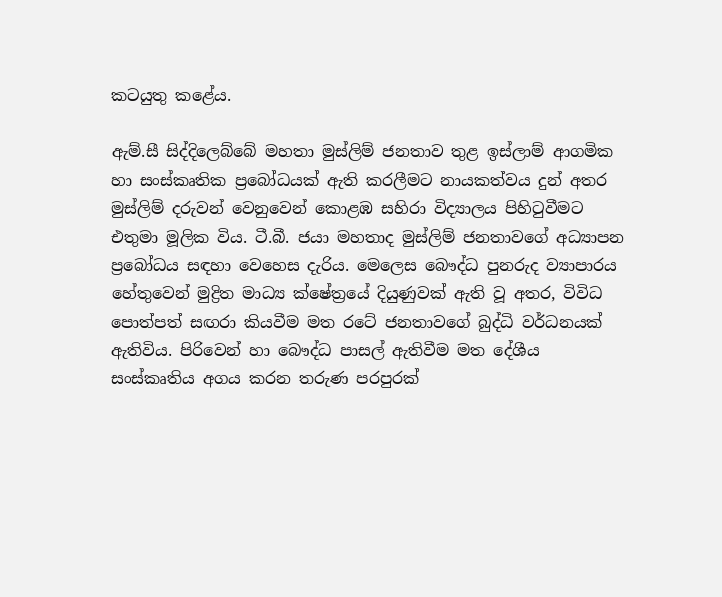කටයුතු කළේය.

ඇම්.සී සිද්දිලෙබ්බේ මහතා මුස්ලිම් ජනතාව තුළ ඉස්ලාම් ආගමික හා සංස්කෘතික ප්‍රබෝධයක් ඇති කරලීමට නායකත්වය දුන් අතර මුස්ලිම් දරුවන් වෙනුවෙන් කොළඹ සහිරා විද්‍යාලය පිහිටුවීමට එතුමා මූලික විය. ටී.බී. ජයා මහතාද මුස්ලිම් ජනතාවගේ අධ්‍යාපන ප්‍රබෝධය සඳහා වෙහෙස දැරිය. මෙලෙස බෞද්ධ පුනරුද ව්‍යාපාරය හේතුවෙන් මුද්‍රිත මාධ්‍ය ක්ෂේත්‍රයේ දියුණුවක් ඇති වූ අතර, විවිධ පොත්පත් සඟරා කියවීම මත රටේ ජනතාවගේ බුද්ධි වර්ධනයක් ඇතිවිය. පිරිවෙන් හා බෞද්ධ පාසල් ඇතිවීම මත දේශීය සංස්කෘතිය අගය කරන තරුණ පරපුරක්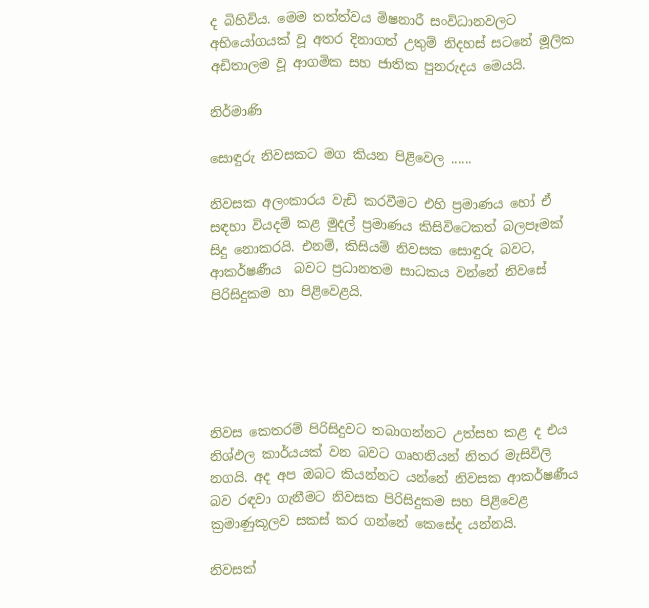ද බිහිවිය. මෙම තත්ත්වය මිෂනාරී සංවිධානවලට අභියෝගයක් වූ අතර දිනාගත් උතුම් නිදහස් සටනේ මූලික අඩිතාලම වූ ආගමික සහ ජාතික පුනරුදය මෙයයි.

නිර්මාණි

සොඳුරු නිවසකට මග කියන පිළිවෙල ......

නිවසක අලංකාරය වැඩි කරවීමට එහි ප්‍රමාණය හෝ ඒ සඳහා වියදම් කළ මුදල් ප්‍රමාණය කිසිවිටෙකත් බලපෑමක් සිදු නොකරයි. එනම්, කිසියම් නිවසක සොඳුරු බවට, ආකර්ෂණීය  බවට ප්‍රධානතම සාධකය වන්නේ නිවසේ පිරිසිදුකම හා පිළිවෙළයි.





නිවස කෙතරම් පිරිසිදුවට තබාගන්නට උත්සහ කළ ද එය නිශ්ඵල කාර්යයක් වන බවට ගෘහනියන් නිතර මැසිවිලි නගයි. අද අප ඔබට කියන්නට යන්නේ නිවසක ආකර්ෂණීය බව රඳවා ගැනීමට නිවසක පිරිසිදුකම සහ පිළිවෙළ ක්‍රමාණුකූලව සකස් කර ගන්නේ කෙසේද යන්නයි.

නිවසක්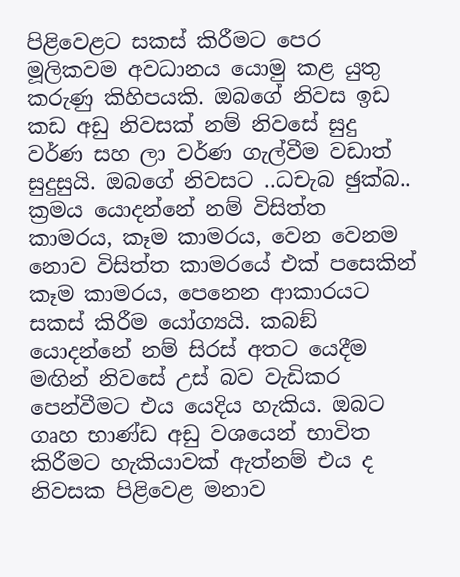පිළිවෙළට සකස් කිරීමට පෙර මූලිකවම අවධානය යොමු කළ යුතු කරුණු කිහිපයකි. ඔබගේ නිවස ඉඩ කඩ අඩු නිවසක් නම් නිවසේ සුදු වර්ණ සහ ලා වර්ණ ගැල්වීම වඩාත් සුදුසුයි. ඔබගේ නිවසට ..ධචැබ ඡුක්බ.. ක්‍රමය යොදන්නේ නම් විසිත්ත කාමරය, කෑම කාමරය, වෙන වෙනම නොව විසිත්ත කාමරයේ එක් පසෙකින් කෑම කාමරය, පෙනෙන ආකාරයට සකස් කිරීම යෝග්‍යයි. කබඞ් යොදන්නේ නම් සිරස් අතට යෙදීම මඟින් නිවසේ උස් බව වැඩිකර පෙන්වීමට එය යෙදිය හැකිය. ඔබට ගෘහ භාණ්ඩ අඩු වශයෙන් භාවිත කිරීමට හැකියාවක් ඇත්නම් එය ද නිවසක පිළිවෙළ මනාව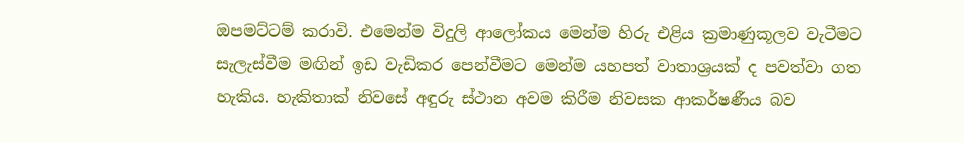ඔපමට්ටම් කරාවි. එමෙන්ම විදුලි ආලෝකය මෙන්ම හිරු එළිය ක්‍රමාණුකූලව වැටීමට සැලැස්වීම මඟින් ඉඩ වැඩිකර පෙන්වීමට මෙන්ම යහපත් වාතාශ්‍රයක් ද පවත්වා ගත හැකිය. හැකිතාක් නිවසේ අඳුරු ස්ථාන අවම කිරීම නිවසක ආකර්ෂණීය බව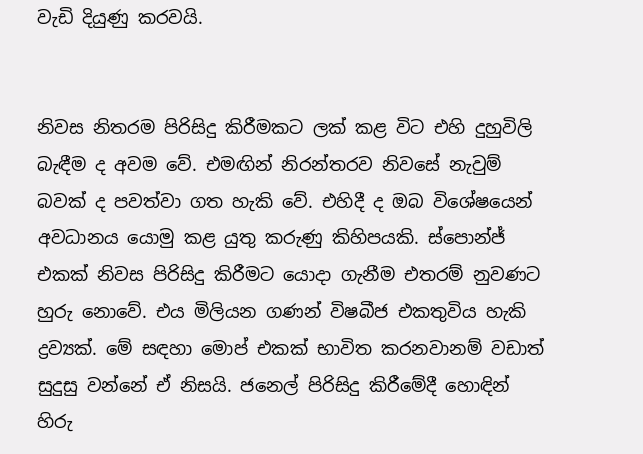වැඩි දියුණු කරවයි.


නිවස නිතරම පිරිසිදු කිරීමකට ලක් කළ විට එහි දුහුවිලි බැඳීම ද අවම වේ. එමඟින් නිරන්තරව නිවසේ නැවුම් බවක් ද පවත්වා ගත හැකි වේ. එහිදී ද ඔබ විශේෂයෙන් අවධානය යොමු කළ යුතු කරුණු කිහිපයකි. ස්පොන්ජ් එකක් නිවස පිරිසිදු කිරීමට යොදා ගැනීම එතරම් නුවණට හුරු නොවේ. එය මිලියන ගණන් විෂබීජ එකතුවිය හැකි ද්‍රව්‍යක්. මේ සඳහා මොප් එකක් භාවිත කරනවානම් වඩාත් සුදුසු වන්නේ ඒ නිසයි. ජනෙල් පිරිසිදු කිරීමේදී හොඳින් හිරු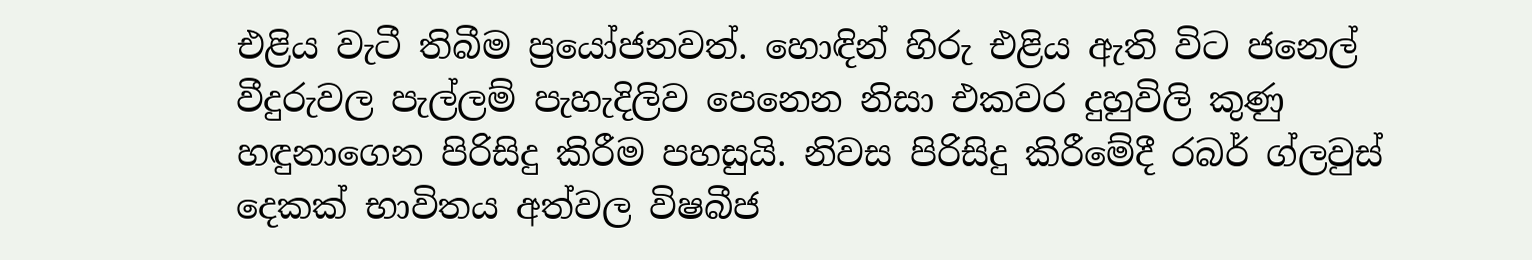එළිය වැටී තිබීම ප්‍රයෝජනවත්. හොඳින් හිරු එළිය ඇති විට ජනෙල් වීදුරුවල පැල්ලම් පැහැදිලිව පෙනෙන නිසා එකවර දුහුවිලි කුණු හඳුනාගෙන පිරිසිදු කිරීම පහසුයි. නිවස පිරිසිදු කිරීමේදී රබර් ග්ලවුස් දෙකක් භාවිතය අත්වල විෂබීජ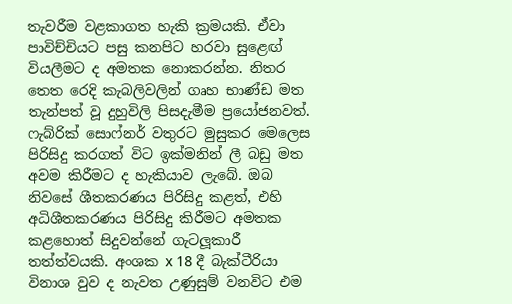තැවරීම වළකාගත හැකි ක්‍රමයකි. ඒවා පාවිච්චියට පසු කනපිට හරවා සුළෙඟ් වියලීමට ද අමතක නොකරන්න. නිතර තෙත රෙදි කැබලිවලින් ගෘහ භාණ්ඩ මත තැන්පත් වූ දුහුවිලි පිසදැමීම ප්‍රයෝජනවත්. ෆැබ්රික් සොෆ්නර් වතුරට මුසුකර මෙලෙස පිරිසිදු කරගත් විට ඉක්මනින් ලී බඩු මත අවම කිරීමට ද හැකියාව ලැබේ. ඔබ නිවසේ ශීතකරණය පිරිසිදු කළත්, එහි අධිශීතකරණය පිරිසිදු කිරීමට අමතක කළහොත් සිදුවන්නේ ගැටලූකාරී තත්ත්වයකි. අංශක x 18 දී බැක්ටීරියා විනාශ වුව ද නැවත උණුසුම් වනවිට එම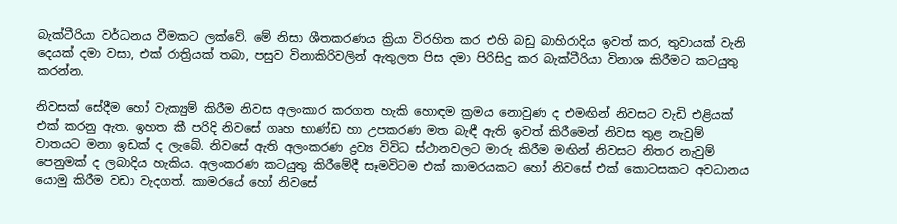බැක්ටීරියා වර්ධනය වීමකට ලක්වේ. මේ නිසා ශීතකරණය ක්‍රියා විරහිත කර එහි බඩු බාහිරාදිය ඉවත් කර, තුවායක් වැනි දෙයක් දමා වසා, එක් රාත්‍රියක් තබා, පසුව විනාකිරිවලින් ඇතුලත පිස දමා පිරිසිදු කර බැක්ටීරියා විනාශ කිරීමට කටයුතු කරන්න.

නිවසක් සේදීම හෝ වැක්‍යුම් කිරීම නිවස අලංකාර කරගත හැකි හොඳම ක්‍රමය නොවුණ ද එමඟින් නිවසට වැඩි එළියක් එක් කරනු ඇත. ඉහත කී පරිදි නිවසේ ගෘහ භාණ්ඩ හා උපකරණ මත බැඳී ඇති ඉවත් කිරීමෙන් නිවස තුළ නැවුම් වාතයට මනා ඉඩක් ද ලැබේ. නිවසේ ඇති අලංකරණ ද්‍රව්‍ය විවිධ ස්ථානවලට මාරු කිරීම මඟින් නිවසට නිතර නැවුම් පෙනුමක් ද ලබාදිය හැකිය. අලංකරණ කටයුතු කිරීමේදී සෑමවිටම එක් කාමරයකට හෝ නිවසේ එක් කොටසකට අවධානය යොමු කිරීම වඩා වැදගත්. කාමරයේ හෝ නිවසේ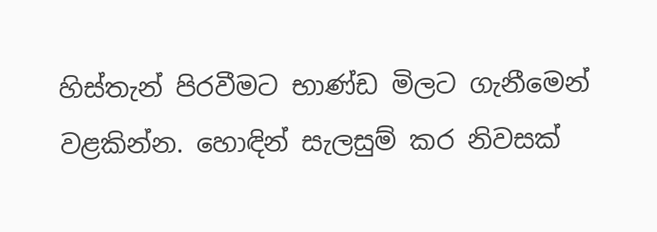හිස්තැන් පිරවීමට භාණ්ඩ මිලට ගැනීමෙන් වළකින්න. හොඳින් සැලසුම් කර නිවසක්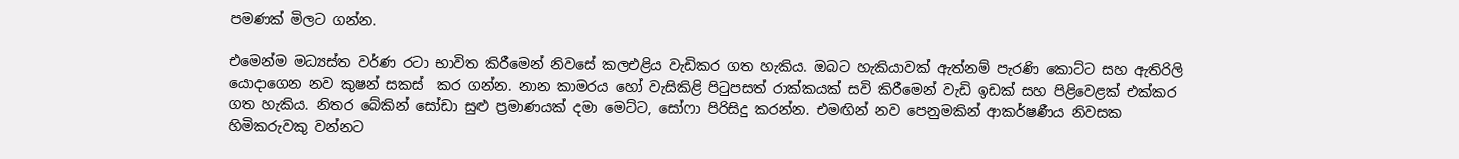පමණක් මිලට ගන්න.

එමෙන්ම මධ්‍යස්ත වර්ණ රටා භාවිත කිරීමෙන් නිවසේ කලඑළිය වැඩිකර ගත හැකිය. ඔබට හැකියාවක් ඇත්නම් පැරණි කොට්ට සහ ඇතිරිලි යොදාගෙන නව කුෂන් සකස්  කර ගන්න. නාන කාමරය හෝ වැසිකිළි පිටුපසත් රාක්කයක් සවි කිරීමෙන් වැඩි ඉඩක් සහ පිළිවෙළක් එක්කර ගත හැකිය. නිතර බේකින් සෝඩා සුළු ප්‍රමාණයක් දමා මෙට්ට, සෝෆා පිරිසිදු කරන්න. එමඟින් නව පෙනුමකින් ආකර්ෂණීය නිවසක හිමිකරුවකු වන්නට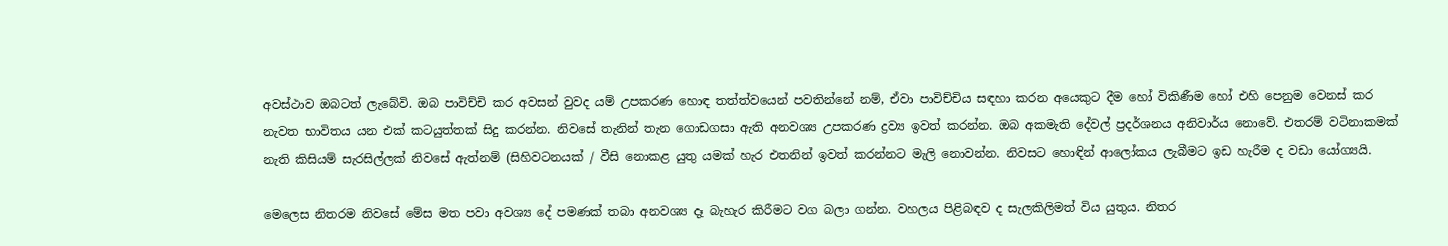අවස්ථාව ඔබටත් ලැබේවි. ඔබ පාවිච්චි කර අවසන් වුවද යම් උපකරණ හොඳ තත්ත්වයෙන් පවතින්නේ නම්, ඒවා පාවිච්චිය සඳහා කරන අයෙකුට දීම හෝ විකිණීම හෝ එහි පෙනුම වෙනස් කර නැවත භාවිතය යන එක් කටයුත්තක් සිදු කරන්න. නිවසේ තැනින් තැන ගොඩගසා ඇති අනවශ්‍ය උපකරණ ද්‍රව්‍ය ඉවත් කරන්න. ඔබ අකමැති දේවල් ප්‍රදර්ශනය අනිවාර්ය නොවේ. එතරම් වටිනාකමක් නැති කිසියම් සැරසිල්ලක් නිවසේ ඇත්නම් (සිහිවටනයක් / වීසි නොකළ යුතු යමක් හැර එතනින් ඉවත් කරන්නට මැලි නොවන්න. නිවසට හොඳින් ආලෝකය ලැබීමට ඉඩ හැරීම ද වඩා යෝග්‍යයි.

මෙලෙස නිතරම නිවසේ මේස මත පවා අවශ්‍ය දේ පමණක් තබා අනවශ්‍ය දෑ බැහැර කිරීමට වග බලා ගන්න. වහලය පිළිබඳව ද සැලකිලිමත් විය යුතුය. නිතර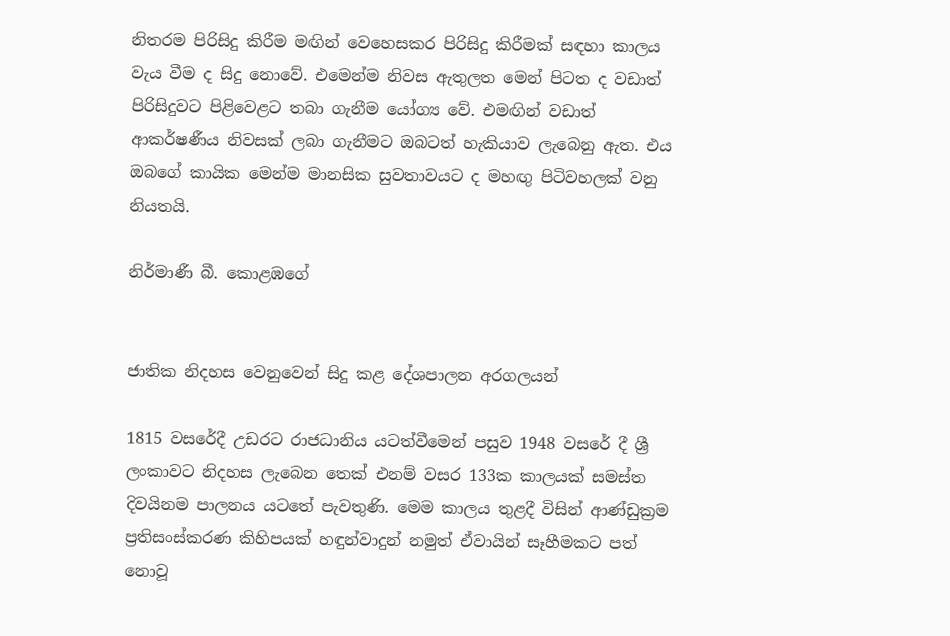නිතරම පිරිසිදු කිරීම මඟින් වෙහෙසකර පිරිසිදු කිරීමක් සඳහා කාලය වැය වීම ද සිදු නොවේ. එමෙන්ම නිවස ඇතුලත මෙන් පිටත ද වඩාත් පිරිසිදුවට පිළිවෙළට තබා ගැනීම යෝග්‍ය වේ. එමඟින් වඩාත් ආකර්ෂණීය නිවසක් ලබා ගැනීමට ඔබටත් හැකියාව ලැබෙනු ඇත. එය ඔබගේ කායික මෙන්ම මානසික සුවතාවයට ද මහඟු පිටිවහලක් වනු නියතයි.

නිර්මාණී බී. කොළඹගේ


ජාතික නිදහස වෙනුවෙන් සිදු කළ දේශපාලන අරගලයන්

1815 වසරේදී උඩරට රාජධානිය යටත්වීමෙන් පසුව 1948 වසරේ දී ශ්‍රී ලංකාවට නිදහස ලැබෙන තෙක් එනම් වසර 133ක කාලයක් සමස්ත දිවයිනම පාලනය යටතේ පැවතුණි. මෙම කාලය තුළදී විසින් ආණ්ඩුක්‍රම ප්‍රතිසංස්කරණ කිහිපයක් හඳුන්වාදුන් නමුත් ඒවායින් සෑහීමකට පත් නොවූ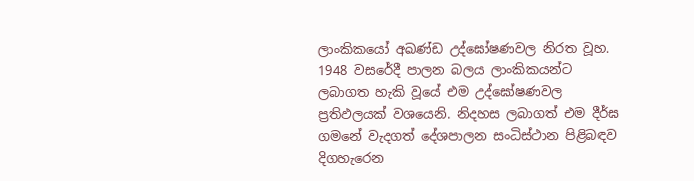ලාංකිකයෝ අඛණ්ඩ උද්ඝෝෂණවල නිරත වූහ. 1948 වසරේදී පාලන බලය ලාංකිකයන්ට ලබාගත හැකි වූයේ එම උද්ඝෝෂණවල ප්‍රතිඵලයක් වශයෙනි. නිදහස ලබාගත් එම දීර්ඝ ගමනේ වැදගත් දේශපාලන සංධිස්ථාන පිළිබඳව දිගහැරෙන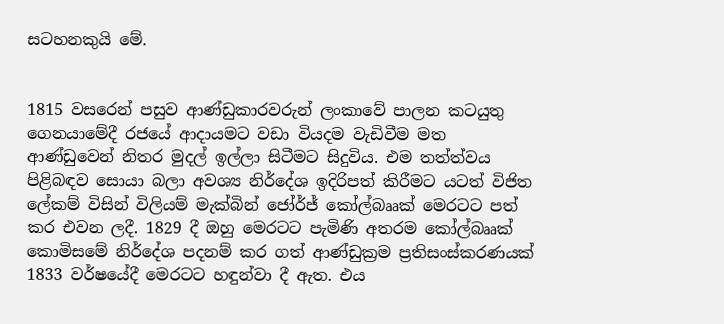සටහනකුයි මේ.


1815 වසරෙන් පසුව ආණ්ඩුකාරවරුන් ලංකාවේ පාලන කටයුතු ගෙනයාමේදී රජයේ ආදායමට වඩා වියදම වැඩිවීම මත ආණ්ඩුවෙන් නිතර මුදල් ඉල්ලා සිටීමට සිදුවිය. එම තත්ත්වය පිළිබඳව සොයා බලා අවශ්‍ය නිර්දේශ ඉදිරිපත් කිරීමට යටත් විජිත ලේකම් විසින් විලියම් මැක්බින් ජෝර්ජ් කෝල්බෲක් මෙරටට පත් කර එවන ලදී. 1829 දී ඔහු මෙරටට පැමිණි අතරම කෝල්බෲක් කොමිසමේ නිර්දේශ පදනම් කර ගත් ආණ්ඩුක්‍රම ප්‍රතිසංස්කරණයක් 1833 වර්ෂයේදී මෙරටට හඳුන්වා දී ඇත. එය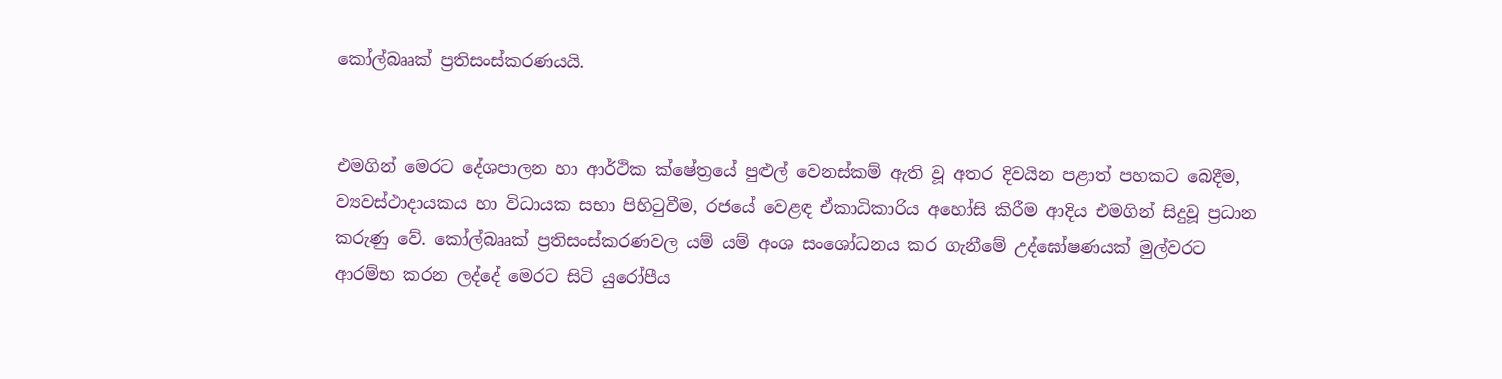කෝල්බෲක් ප්‍රතිසංස්කරණයයි.


එමගින් මෙරට දේශපාලන හා ආර්ථික ක්ෂේත්‍රයේ පුළුල් වෙනස්කම් ඇති වූ අතර දිවයින පළාත් පහකට බෙදීම, ව්‍යවස්ථාදායකය හා විධායක සභා පිහිටුවීම, රජයේ වෙළඳ ඒකාධිකාරිය අහෝසි කිරීම ආදිය එමගින් සිදුවූ ප්‍රධාන කරුණු වේ. කෝල්බෲක් ප්‍රතිසංස්කරණවල යම් යම් අංශ සංශෝධනය කර ගැනීමේ උද්ඝෝෂණයක් මුල්වරට ආරම්භ කරන ලද්දේ මෙරට සිටි යුරෝපීය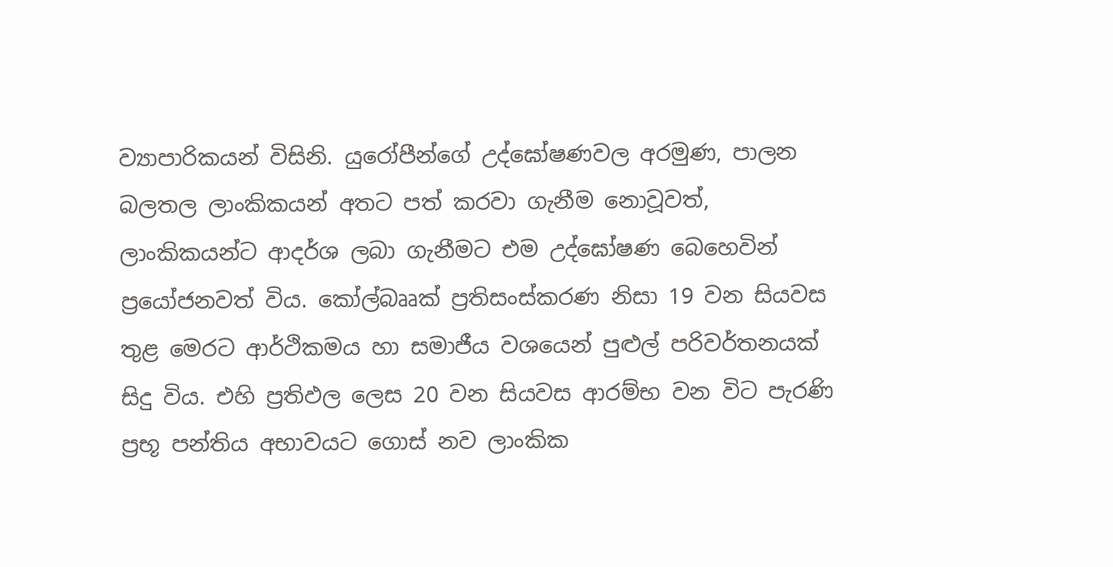ව්‍යාපාරිකයන් විසිනි. යුරෝපීන්ගේ උද්ඝෝෂණවල අරමුණ, පාලන බලතල ලාංකිකයන් අතට පත් කරවා ගැනීම නොවූවත්, ලාංකිකයන්ට ආදර්ශ ලබා ගැනීමට එම උද්ඝෝෂණ බෙහෙවින් ප්‍රයෝජනවත් විය. කෝල්බෲක් ප්‍රතිසංස්කරණ නිසා 19 වන සියවස තුළ මෙරට ආර්ථිකමය හා සමාජීය වශයෙන් පුළුල් පරිවර්තනයක් සිදු විය. එහි ප්‍රතිඵල ලෙස 20 වන සියවස ආරම්භ වන විට පැරණි ප්‍රභූ පන්තිය අභාවයට ගොස් නව ලාංකික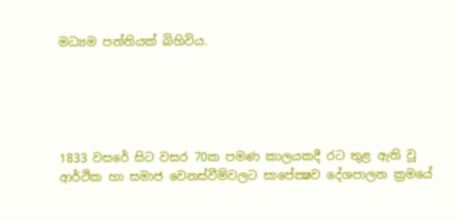මධ්‍යම පන්තියක් බිහිවිය.





1833 වසරේ සිට වසර 70ක පමණ කාලයකදී රට තුළ ඇති වූ ආර්ථික හා සමාජ වෙනස්වීම්වලට සාපේක්‍ෂව දේශපාලන ක්‍රමයේ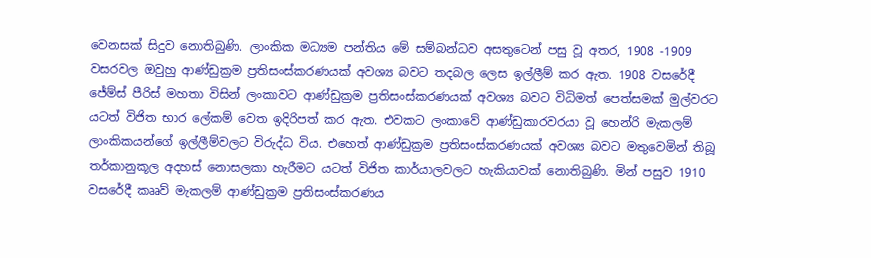වෙනසක් සිදුව නොතිබුණි. ලාංකික මධ්‍යම පන්තිය මේ සම්බන්ධව අසතුටෙන් පසු වූ අතර, 1908 -1909 වසරවල ඔවුහු ආණ්ඩුක්‍රම ප්‍රතිසංස්කරණයක් අවශ්‍ය බවට තදබල ලෙස ඉල්ලීම් කර ඇත. 1908 වසරේදී ජේම්ස් පීරිස් මහතා විසින් ලංකාවට ආණ්ඩුක්‍රම ප්‍රතිසංස්කරණයක් අවශ්‍ය බවට විධිමත් පෙත්සමක් මුල්වරට යටත් විජිත භාර ලේකම් වෙත ඉදිරිපත් කර ඇත. එවකට ලංකාවේ ආණ්ඩුකාරවරයා වූ හෙන්රි මැකලම් ලාංකිකයන්ගේ ඉල්ලීම්වලට විරුද්ධ විය. එහෙත් ආණ්ඩුක්‍රම ප්‍රතිසංස්කරණයක් අවශ්‍ය බවට මතුවෙමින් තිබූ තර්කානුකූල අදහස් නොසලකා හැරීමට යටත් විජිත කාර්යාලවලට හැකියාවක් නොතිබුණි. මින් පසුව 1910 වසරේදී කෲව් මැකලම් ආණ්ඩුක්‍රම ප්‍රතිසංස්කරණය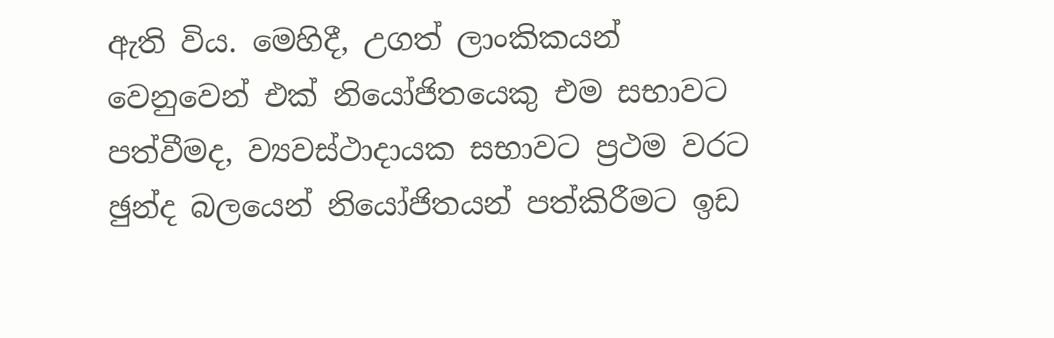ඇති විය. මෙහිදී, උගත් ලාංකිකයන් වෙනුවෙන් එක් නියෝජිතයෙකු එම සභාවට පත්වීමද, ව්‍යවස්ථාදායක සභාවට ප්‍රථම වරට ඡුන්ද බලයෙන් නියෝජිතයන් පත්කිරීමට ඉඩ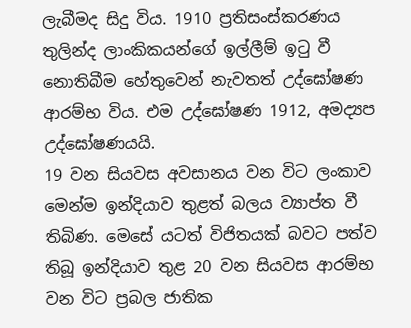ලැබීමද සිදු විය. 1910 ප්‍රතිසංස්කරණය තුලින්ද ලාංකිකයන්ගේ ඉල්ලීම් ඉටු වී නොතිබීම හේතුවෙන් නැවතත් උද්ඝෝෂණ ආරම්භ විය. එම උද්ඝෝෂණ 1912, අමද්‍යප උද්ඝෝෂණයයි.
19 වන සියවස අවසානය වන විට ලංකාව මෙන්ම ඉන්දියාව තුළත් බලය ව්‍යාප්ත වී තිබිණ. මෙසේ යටත් විජිතයක් බවට පත්ව තිබූ ඉන්දියාව තුළ 20 වන සියවස ආරම්භ වන විට ප්‍රබල ජාතික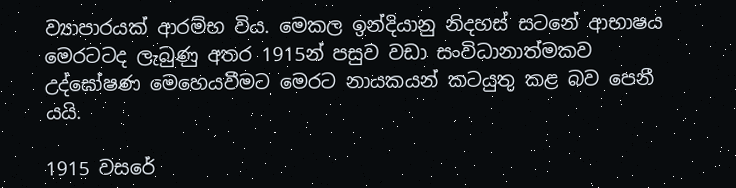ව්‍යාපාරයක් ආරම්භ විය. මෙකල ඉන්දියානු නිදහස් සටනේ ආභාෂය මෙරටටද ලැබුණු අතර 1915න් පසුව වඩා සංවිධානාත්මකව උද්ඝෝෂණ මෙහෙයවීමට මෙරට නායකයන් කටයුතු කළ බව පෙනී යයි.

1915 වසරේ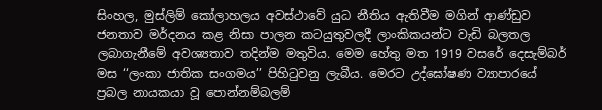සිංහල, මුස්ලිම් කෝලාහලය අවස්ථාවේ යුධ නීතිය ඇතිවීම මගින් ආණ්ඩුව ජනතාව මර්දනය කළ නිසා පාලන කටයුතුවලදී ලාංකිකයන්ට වැඩි බලතල ලබාගැනීමේ අවශ්‍යතාව තදින්ම මතුවිය. මෙම හේතු මත 1919 වසරේ දෙසැම්බර් මස ‘‘ලංකා ජාතික සංගමය’’ පිහිටුවනු ලැබීය. මෙරට උද්ඝෝෂණ ව්‍යාපාරයේ ප්‍රබල නායකයා වූ පොන්නම්බලම්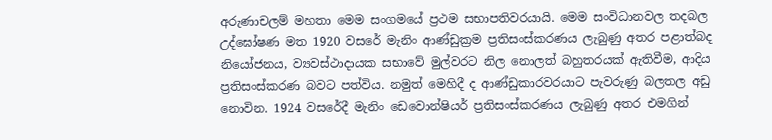අරුණාචලම් මහතා මෙම සංගමයේ ප්‍රථම සභාපතිවරයායි. මෙම සංවිධානවල තදබල උද්ඝෝෂණ මත 1920 වසරේ මැනිං ආණ්ඩුක්‍රම ප්‍රතිසංස්කරණය ලැබුණු අතර පළාත්බද නියෝජනය, ව්‍යවස්ථාදායක සභාවේ මුල්වරට නිල නොලත් බහුතරයක් ඇතිවීම, ආදිය ප්‍රතිසංස්කරණ බවට පත්විය. නමුත් මෙහිදී ද ආණ්ඩුකාරවරයාට පැවරුණු බලතල අඩු නොවින. 1924 වසරේදී මැනිං ඩෙවොන්ෂියර් ප්‍රතිසංස්කරණය ලැබුණු අතර එමගින්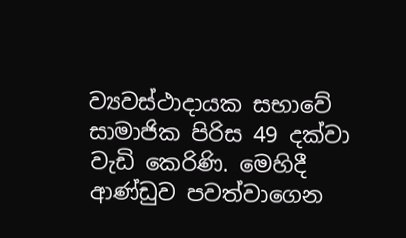ව්‍යවස්ථාදායක සභාවේ සාමාජික පිරිස 49 දක්වා වැඩි කෙරිණි. මෙහිදී ආණ්ඩුව පවත්වාගෙන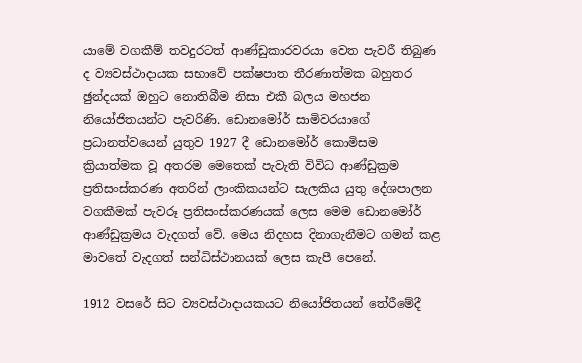යාමේ වගකීම් තවදුරටත් ආණ්ඩුකාරවරයා වෙත පැවරී තිබුණ ද ව්‍යවස්ථාදායක සභාවේ පක්ෂපාත තීරණාත්මක බහුතර ඡුන්දයක් ඔහුට නොතිබීම නිසා එකී බලය මහජන නියෝජිතයන්ට පැවරිණි. ඩොනමෝර් සාමිවරයාගේ ප්‍රධානත්වයෙන් යුතුව 1927 දී ඩොනමෝර් කොමිසම ක්‍රියාත්මක වූ අතරම මෙතෙක් පැවැති විවිධ ආණ්ඩුක්‍රම ප්‍රතිසංස්කරණ අතරින් ලාංකිකයන්ට සැලකිය යුතු දේශපාලන වගකීමක් පැවරූ ප්‍රතිසංස්කරණයක් ලෙස මෙම ඩොනමෝර් ආණ්ඩුක්‍රමය වැදගත් වේ. මෙය නිදහස දිනාගැනීමට ගමන් කළ මාවතේ වැදගත් සන්ධිස්ථානයක් ලෙස කැපී පෙනේ.

1912 වසරේ සිට ව්‍යවස්ථාදායකයට නියෝජිතයන් තේරීමේදී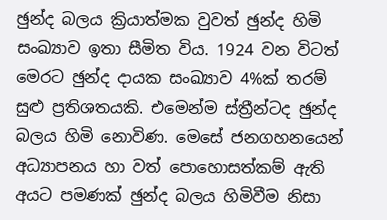ඡුන්ද බලය ක්‍රියාත්මක වුවත් ඡුන්ද හිමි සංඛ්‍යාව ඉතා සීමිත විය. 1924 වන විටත් මෙරට ඡුන්ද දායක සංඛ්‍යාව 4%ක් තරම් සුළු ප්‍රතිශතයකි. එමෙන්ම ස්ත්‍රීන්ටද ඡුන්ද බලය හිමි නොවිණ. මෙසේ ජනගහනයෙන් අධ්‍යාපනය හා වත් පොහොසත්කම් ඇති අයට පමණක් ඡුන්ද බලය හිමිවීම නිසා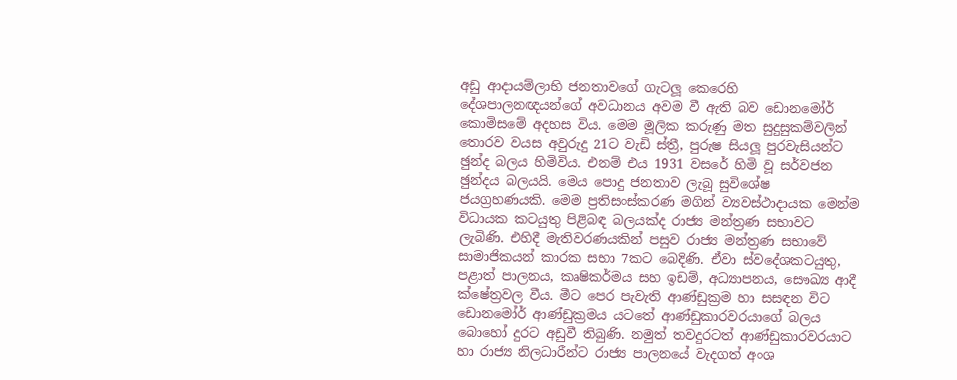අඩු ආදායම්ලාභි ජනතාවගේ ගැටලූ කෙරෙහි දේශපාලනඥයන්ගේ අවධානය අවම වී ඇති බව ඩොනමෝර් කොමිසමේ අදහස විය. මෙම මූලික කරුණු මත සුදුසුකම්වලින් තොරව වයස අවුරුදු 21ට වැඩි ස්ත්‍රී, පුරුෂ සියලූ පුරවැසියන්ට ඡුන්ද බලය හිමිවිය. එනම් එය 1931 වසරේ හිමි වූ සර්වජන ඡුන්දය බලයයි. මෙය පොදු ජනතාව ලැබූ සුවිශේෂ ජයග්‍රහණයකි. මෙම ප්‍රතිසංස්කරණ මගින් ව්‍යවස්ථාදායක මෙන්ම විධායක කටයුතු පිළිබඳ බලයක්ද රාජ්‍ය මන්ත්‍රණ සභාවට ලැබිණි. එහිදී මැතිවරණයකින් පසුව රාජ්‍ය මන්ත්‍රණ සභාවේ සාමාජිකයන් කාරක සභා 7කට බෙදිණි. ඒවා ස්වදේශකටයුතු, පළාත් පාලනය, කෘෂිකර්මය සහ ඉඩම්, අධ්‍යාපනය, සෞඛ්‍ය ආදී ක්ෂේත්‍රවල වීය. මීට පෙර පැවැති ආණ්ඩුක්‍රම හා සසඳන විට ඩොනමෝර් ආණ්ඩුක්‍රමය යටතේ ආණ්ඩුකාරවරයාගේ බලය බොහෝ දුරට අඩුවී තිබුණි. නමුත් තවදුරටත් ආණ්ඩුකාරවරයාට හා රාජ්‍ය නිලධාරීන්ට රාජ්‍ය පාලනයේ වැදගත් අංශ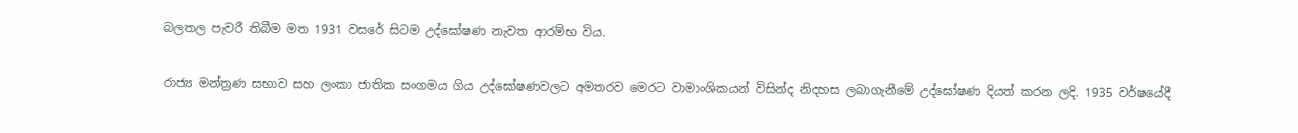බලතල පැවරී තිබීම මත 1931 වසරේ සිටම උද්ඝෝෂණ නැවත ආරම්භ විය.

රාජ්‍ය මන්ත්‍රණ සභාව සහ ලංකා ජාතික සංගමය ගිය උද්ඝෝෂණවලට අමතරව මෙරට වාමාංශිකයන් විසින්ද නිදහස ලබාගැනීමේ උද්ඝෝෂණ දියත් කරන ලදි. 1935 වර්ෂයේදී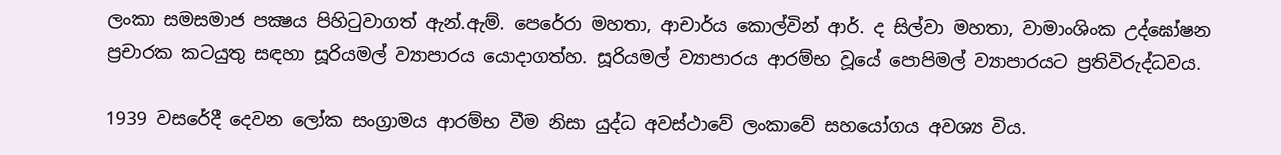ලංකා සමසමාජ පක්‍ෂය පිහිටුවාගත් ඇන්.ඇම්. පෙරේරා මහතා, ආචාර්ය කොල්වින් ආර්. ද සිල්වා මහතා, වාමාංශිංක උද්ඝෝෂන ප්‍රචාරක කටයුතු සඳහා සූරියමල් ව්‍යාපාරය යොදාගත්හ. සූරියමල් ව්‍යාපාරය ආරම්භ වූයේ පොපිමල් ව්‍යාපාරයට ප්‍රතිවිරුද්ධවය.

1939 වසරේදී දෙවන ලෝක සංග්‍රාමය ආරම්භ වීම නිසා යුද්ධ අවස්ථාවේ ලංකාවේ සහයෝගය අවශ්‍ය විය.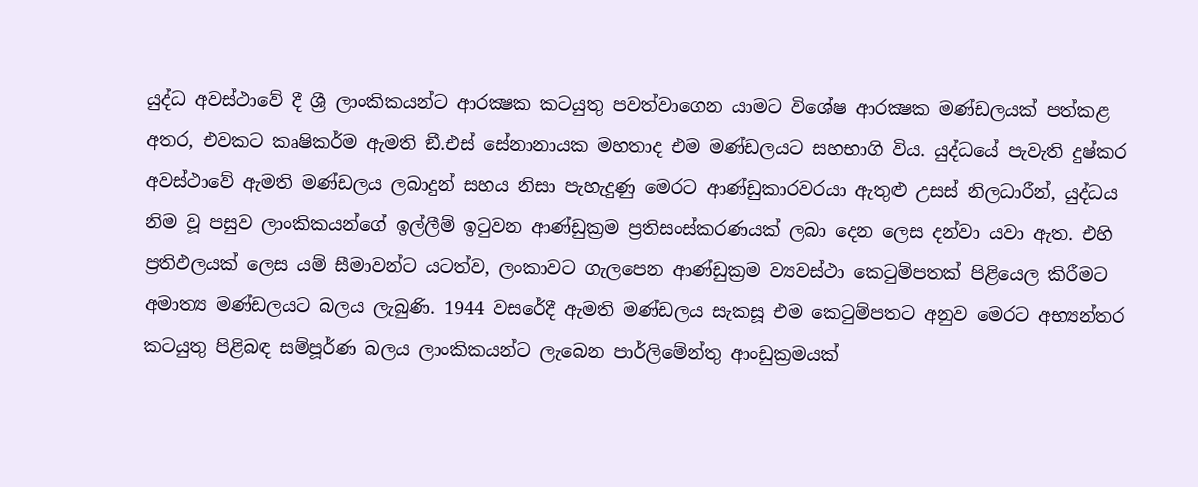යුද්ධ අවස්ථාවේ දී ශ්‍රී ලාංකිකයන්ට ආරක්‍ෂක කටයුතු පවත්වාගෙන යාමට විශේෂ ආරක්‍ෂක මණ්ඩලයක් පත්කළ අතර, එවකට කෘෂිකර්ම ඇමති ඞී.එස් සේනානායක මහතාද එම මණ්ඩලයට සහභාගි විය. යුද්ධයේ පැවැති දුෂ්කර අවස්ථාවේ ඇමති මණ්ඩලය ලබාදුන් සහය නිසා පැහැදුණු මෙරට ආණ්ඩුකාරවරයා ඇතුළු උසස් නිලධාරීන්, යුද්ධය නිම වූ පසුව ලාංකිකයන්ගේ ඉල්ලීම් ඉටුවන ආණ්ඩුක්‍රම ප්‍රතිසංස්කරණයක් ලබා දෙන ලෙස දන්වා යවා ඇත. එහි ප්‍රතිඵලයක් ලෙස යම් සීමාවන්ට යටත්ව, ලංකාවට ගැලපෙන ආණ්ඩුක්‍රම ව්‍යවස්ථා කෙටුම්පතක් පිළියෙල කිරීමට අමාත්‍ය මණ්ඩලයට බලය ලැබුණි. 1944 වසරේදී ඇමති මණ්ඩලය සැකසූ එම කෙටුම්පතට අනුව මෙරට අභ්‍යන්තර කටයුතු පිළිබඳ සම්පූර්ණ බලය ලාංකිකයන්ට ලැබෙන පාර්ලිමේන්තු ආංඩුක්‍රමයක්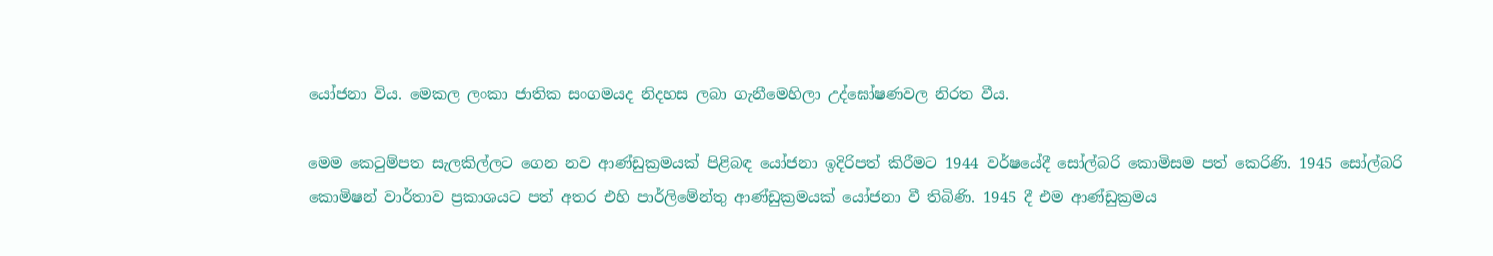යෝජනා විය. මෙකල ලංකා ජාතික සංගමයද නිදහස ලබා ගැනීමෙහිලා උද්ඝෝෂණවල නිරත වීය.

මෙම කෙටුම්පත සැලකිල්ලට ගෙන නව ආණ්ඩුක්‍රමයක් පිළිබඳ යෝජනා ඉදිරිපත් කිරීමට 1944 වර්ෂයේදී සෝල්බරි කොමිසම පත් කෙරිණි. 1945 සෝල්බරි කොමිෂන් වාර්තාව ප්‍රකාශයට පත් අතර එහි පාර්ලිමේන්තු ආණ්ඩුක්‍රමයක් යෝජනා වී තිබිණි. 1945 දී එම ආණ්ඩුක්‍රමය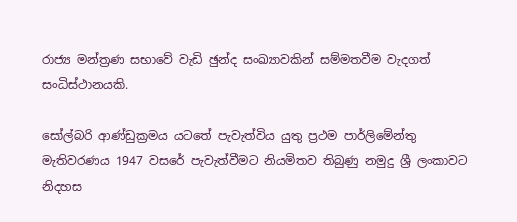රාජ්‍ය මන්ත්‍රණ සභාවේ වැඩි ඡුන්ද සංඛ්‍යාවකින් සම්මතවීම වැදගත් සංධිස්ථානයකි.

සෝල්බරි ආණ්ඩුක්‍රමය යටතේ පැවැත්විය යුතු ප්‍රථම පාර්ලිමේන්තු මැතිවරණය 1947 වසරේ පැවැත්වීමට නියමිතව තිබුණු නමුදු ශ්‍රී ලංකාවට නිදහස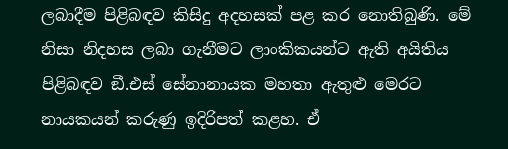ලබාදීම පිළිබඳව කිසිදු අදහසක් පළ කර නොතිබුණි. මේ නිසා නිදහස ලබා ගැනීමට ලාංකිකයන්ට ඇති අයිතිය පිළිබඳව ඞී.එස් සේනානායක මහතා ඇතුළු මෙරට නායකයන් කරුණු ඉදිරිපත් කළහ. ඒ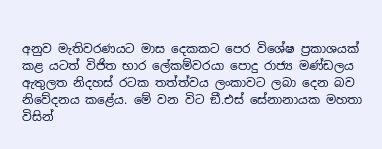අනුව මැතිවරණයට මාස දෙකකට පෙර විශේෂ ප්‍රකාශයක් කළ යටත් විජිත භාර ලේකම්වරයා පොදු රාජ්‍ය මණ්ඩලය ඇතුලත නිදහස් රටක තත්ත්වය ලංකාවට ලබා දෙන බව නිවේදනය කළේය. මේ වන විට ඞී.එස් සේනානායක මහතා විසින්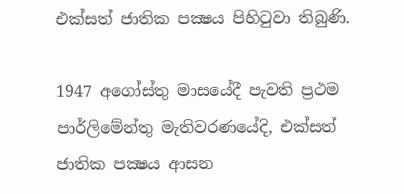එක්සත් ජාතික පක්‍ෂය පිහිටුවා තිබුණි.

1947 අගෝස්තු මාසයේදී පැවති ප්‍රථම පාර්ලිමේන්තු මැතිවරණයේදි, එක්සත් ජාතික පක්‍ෂය ආසන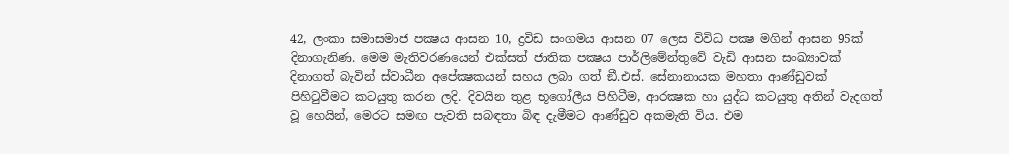42, ලංකා සමාසමාජ පක්‍ෂය ආසන 10, ද්‍රවිඩ සංගමය ආසන 07 ලෙස විවිධ පක්‍ෂ මගින් ආසන 95ක් දිනාගැනිණ. මෙම මැතිවරණයෙන් එක්සත් ජාතික පක්‍ෂය පාර්ලිමේන්තුවේ වැඩි ආසන සංඛ්‍යාවක් දිනාගත් බැවින් ස්වාධීන අපේක්‍ෂකයන් සහය ලබා ගත් ඞී.එස්. සේනානායක මහතා ආණ්ඩුවක් පිහිටුවීමට කටයුතු කරන ලදි. දිවයින තුළ භූගෝලීය පිහිටීම, ආරක්‍ෂක හා යුද්ධ කටයුතු අතින් වැදගත් වූ හෙයින්, මෙරට සමඟ පැවති සබඳතා බිඳ දැමීමට ආණ්ඩුව අකමැති විය. එම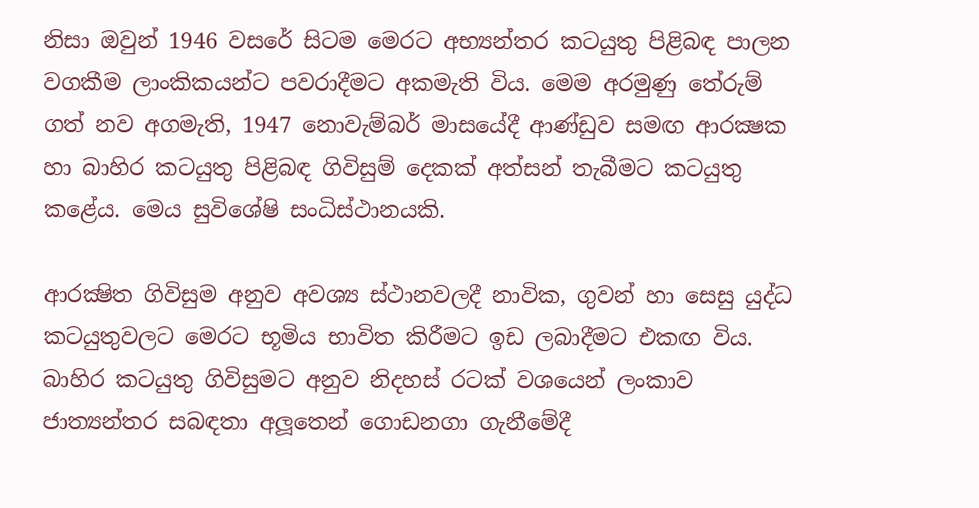නිසා ඔවුන් 1946 වසරේ සිටම මෙරට අභ්‍යන්තර කටයුතු පිළිබඳ පාලන වගකීම ලාංකිකයන්ට පවරාදීමට අකමැති විය. මෙම අරමුණු තේරුම් ගත් නව අගමැති, 1947 නොවැම්බර් මාසයේදී ආණ්ඩුව සමඟ ආරක්‍ෂක හා බාහිර කටයුතු පිළිබඳ ගිවිසුම් දෙකක් අත්සන් තැබීමට කටයුතු කළේය. මෙය සුවිශේෂි සංධිස්ථානයකි.

ආරක්‍ෂිත ගිවිසුම අනුව අවශ්‍ය ස්ථානවලදී නාවික, ගුවන් හා සෙසු යුද්ධ කටයුතුවලට මෙරට භූමිය භාවිත කිරීමට ඉඩ ලබාදීමට එකඟ විය. බාහිර කටයුතු ගිවිසුමට අනුව නිදහස් රටක් වශයෙන් ලංකාව ජාත්‍යන්තර සබඳතා අලූතෙන් ගොඩනගා ගැනීමේදී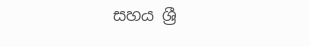සහය ශ්‍රී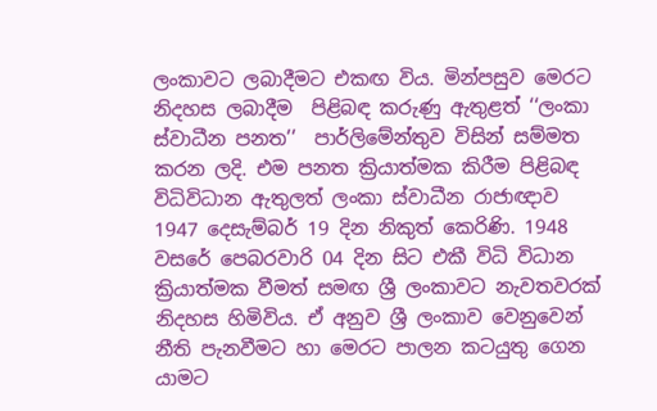ලංකාවට ලබාදීමට එකඟ විය. මින්පසුව මෙරට නිදහස ලබාදීම  පිළිබඳ කරුණු ඇතුළත් ‘‘ලංකා ස්වාධීන පනත’’  පාර්ලිමේන්තුව විසින් සම්මත කරන ලදි. එම පනත ක්‍රියාත්මක කිරීම පිළිබඳ විධිවිධාන ඇතුලත් ලංකා ස්වාධීන රාජාඥාව 1947 දෙසැම්බර් 19 දින නිකුත් කෙරිණි. 1948 වසරේ පෙබරවාරි 04 දින සිට එකී විධි විධාන ක්‍රියාත්මක වීමත් සමඟ ශ්‍රී ලංකාවට නැවතවරක් නිදහස හිමිවිය. ඒ අනුව ශ්‍රී ලංකාව වෙනුවෙන් නීති පැනවීමට හා මෙරට පාලන කටයුතු ගෙන යාමට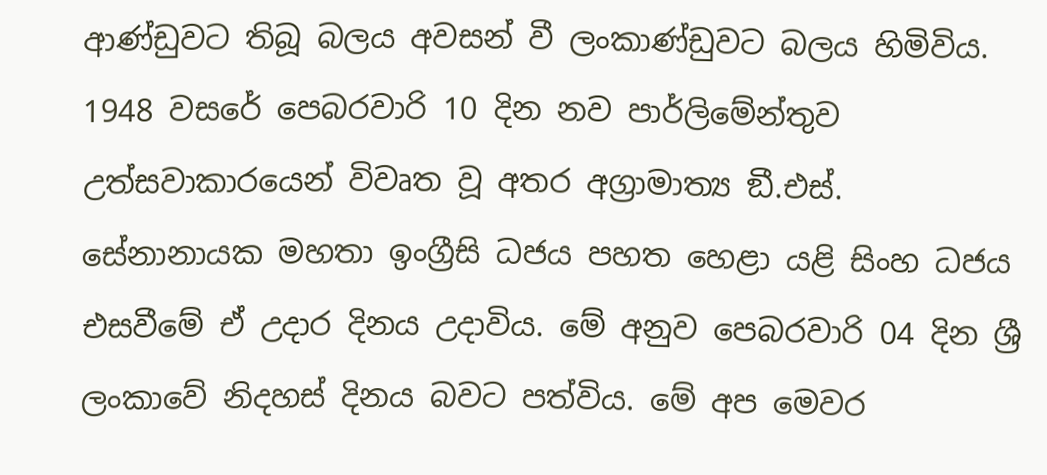ආණ්ඩුවට තිබූ බලය අවසන් වී ලංකාණ්ඩුවට බලය හිමිවිය. 1948 වසරේ පෙබරවාරි 10 දින නව පාර්ලිමේන්තුව උත්සවාකාරයෙන් විවෘත වූ අතර අග්‍රාමාත්‍ය ඞී.එස්. සේනානායක මහතා ඉංග්‍රීසි ධජය පහත හෙළා යළි සිංහ ධජය එසවීමේ ඒ උදාර දිනය උදාවිය. මේ අනුව පෙබරවාරි 04 දින ශ්‍රී ලංකාවේ නිදහස් දිනය බවට පත්විය. මේ අප මෙවර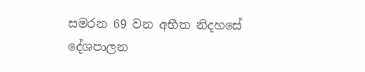සමරන 69 වන අභීත නිදහසේ දේශපාලන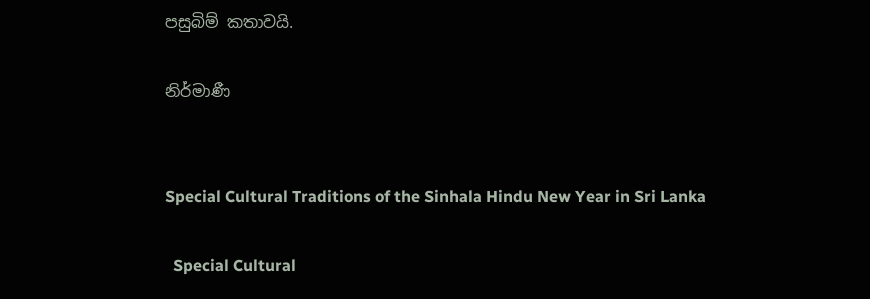පසුබිම් කතාවයි.

නිර්මාණී


Special Cultural Traditions of the Sinhala Hindu New Year in Sri Lanka

  Special Cultural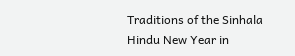Traditions of the Sinhala Hindu New Year in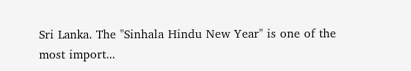Sri Lanka. The "Sinhala Hindu New Year" is one of the most import...